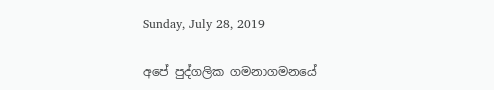Sunday, July 28, 2019

අපේ පුද්ගලික ගමනාගමනයේ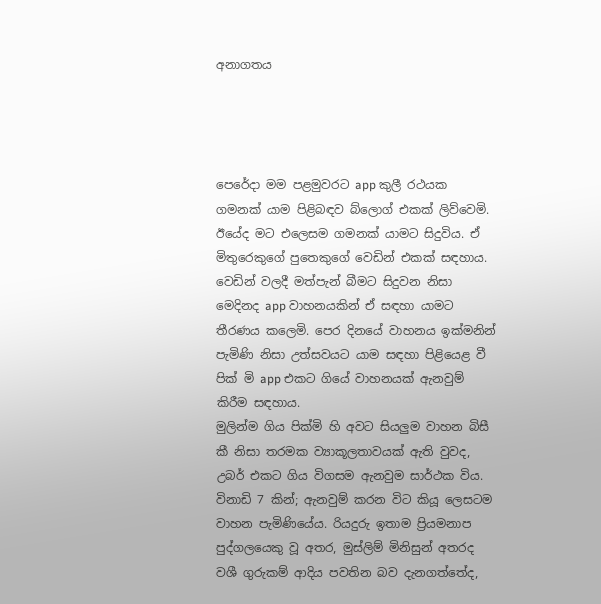අනාගතය




පෙරේදා මම පළමුවරට app කුලී රථයක ගමනක් යාම පිළිබඳව බ්ලොග් එකක් ලිව්වෙමි. ඊයේද මට එලෙසම ගමනක් යාමට සිදුවිය. ඒ මිතුරෙකුගේ පුතෙකුගේ වෙඩින් එකක් සඳහාය.
වෙඩින් වලදී මත්පැන් බීමට සිදුවන නිසා මෙදිනද app වාහනයකින් ඒ සඳහා යාමට තීරණය කලෙමි. පෙර දිනයේ වාහනය ඉක්මනින් පැමිණි නිසා උත්සවයට යාම සඳහා පිළියෙළ වී පික් මි app එකට ගියේ වාහනයක් ඇනවුම් කිරීම සඳහාය.
මුලින්ම ගිය පික්මි හි අවට සියලුම වාහන බිසී කී නිසා තරමක ව්‍යාකූලතාවයක් ඇති වුවද, උබර් එකට ගිය විගසම ඇනවුම සාර්ථක විය. විනාඩි 7 කින්; ඇනවුම් කරන විට කියූ ලෙසටම වාහන පැමිණියේය. රියදුරු ඉතාම ප්‍රියමනාප පුද්ගලයෙකු වූ අතර, මුස්ලිම් මිනිසුන් අතරද වශී ගුරුකම් ආදිය පවතින බව දැනගත්තේද,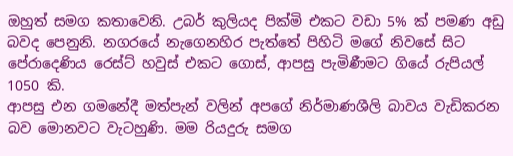ඔහුත් සමග කතාවෙනි. උබර් කුලියද පික්මි එකට වඩා 5% ක් පමණ අඩු බවද පෙනුනි. නගරයේ නැගෙනහිර පැත්තේ පිහිටි මගේ නිවසේ සිට පේරාදෙණිය රෙස්ට් හවුස් එකට ගොස්, ආපසු පැමිණීමට ගියේ රුපියල් 1050 කි.
ආපසු එන ගමනේදී මත්පැන් වලින් අපගේ නිර්මාණශීලි බාවය වැඩිකරන බව මොනවට වැටහුණි. මම රියදුරු සමග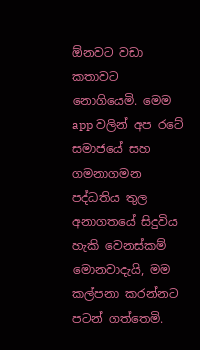ඕනවට වඩා කතාවට නොගියෙමි. මෙම app වලින් අප රටේ සමාජයේ සහ ගමනාගමන පද්ධතිය තුල අනාගතයේ සිදුවිය හැකි වෙනස්කම් මොනවාදැයි, මම කල්පනා කරන්නට පටන් ගත්තෙමි.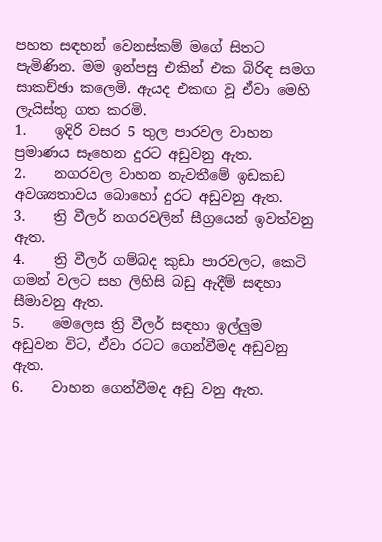පහත සඳහන් වෙනස්කම් මගේ සිතට පැමිණින. මම ඉන්පසු එකින් එක බිරිඳ සමග සාකච්ඡා කලෙමි. ඇයද එකඟ වූ ඒවා මෙහි ලැයිස්තු ගත කරමි.
1.    ඉදිරි වසර 5 තුල පාරවල වාහන ප්‍රමාණය සෑහෙන දුරට අඩුවනු ඇත.
2.    නගරවල වාහන නැවතීමේ ඉඩකඩ අවශ්‍යතාවය බොහෝ දුරට අඩුවනු ඇත.
3.    ත්‍රි වීලර් නගරවලින් සීග්‍රයෙන් ඉවත්වනු ඇත.
4.    ත්‍රි වීලර් ගම්බද කුඩා පාරවලට, කෙටි ගමන් වලට සහ ලිහිසි බඩු ඇදීම් සඳහා සීමාවනු ඇත.
5.    මෙලෙස ත්‍රි වීලර් සඳහා ඉල්ලුම අඩුවන විට, ඒවා රටට ගෙන්වීමද අඩුවනු ඇත.
6.    වාහන ගෙන්වීමද අඩු වනු ඇත.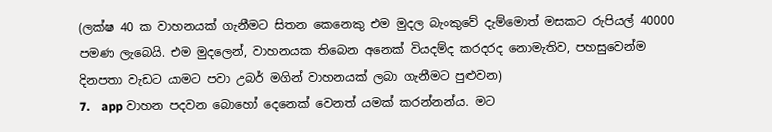(ලක්ෂ 40 ක වාහනයක් ගැනීමට සිතන කෙනෙකු එම මුදල බැංකුවේ දැම්මොත් මසකට රුපියල් 40000 පමණ ලැබෙයි. එම මුදලෙන්, වාහනයක තිබෙන අනෙක් වියදම්ද කරදරද නොමැතිව, පහසුවෙන්ම දිනපතා වැඩට යාමට පවා උබර් මගින් වාහනයක් ලබා ගැනීමට පුළුවන)
7.    app වාහන පදවන බොහෝ දෙනෙක් වෙනත් යමක් කරන්නන්ය. මට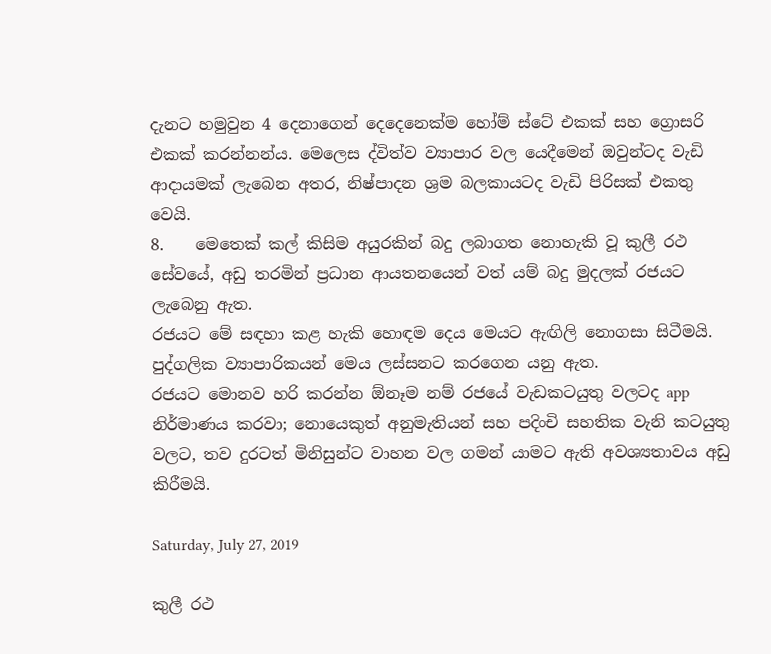දැනට හමුවුන 4 දෙනාගෙන් දෙදෙනෙක්ම හෝම් ස්ටේ එකක් සහ ග්‍රොසරි එකක් කරන්නන්ය. මෙලෙස ද්විත්ව ව්‍යාපාර වල යෙදීමෙන් ඔවුන්ටද වැඩි ආදායමක් ලැබෙන අතර, නිෂ්පාදන ශ්‍රම බලකායටද වැඩි පිරිසක් එකතු වෙයි.
8.    මෙතෙක් කල් කිසිම අයුරකින් බදු ලබාගත නොහැකි වූ කුලී රථ සේවයේ, අඩු තරමින් ප්‍රධාන ආයතනයෙන් වත් යම් බදු මුදලක් රජයට ලැබෙනු ඇත.
රජයට මේ සඳහා කළ හැකි හොඳම දෙය මෙයට ඇඟිලි නොගසා සිටීමයි. පුද්ගලික ව්‍යාපාරිකයන් මෙය ලස්සනට කරගෙන යනු ඇත.
රජයට මොනව හරි කරන්න ඕනෑම නම් රජයේ වැඩකටයුතු වලටද app නිර්මාණය කරවා; නොයෙකුත් අනුමැතියන් සහ පදිංචි සහතික වැනි කටයුතු වලට, තව දුරටත් මිනිසුන්ට වාහන වල ගමන් යාමට ඇති අවශ්‍යතාවය අඩු කිරීමයි.

Saturday, July 27, 2019

කුලී රථ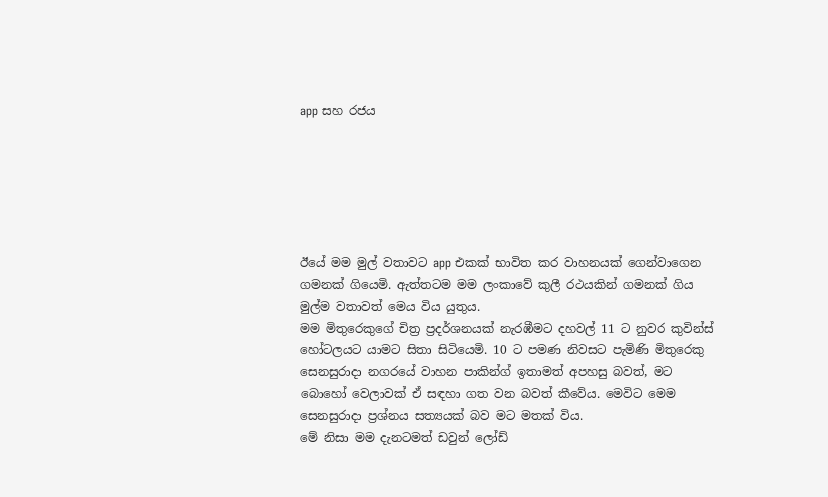app සහ රජය






ඊයේ මම මුල් වතාවට app එකක් භාවිත කර වාහනයක් ගෙන්වාගෙන ගමනක් ගියෙමි. ඇත්තටම මම ලංකාවේ කුලී රථයකින් ගමනක් ගිය මුල්ම වතාවත් මෙය විය යුතුය.
මම මිතුරෙකුගේ චිත්‍ර ප්‍රදර්ශනයක් නැරඹීමට දහවල් 11 ට නුවර කුවින්ස් හෝටලයට යාමට සිතා සිටියෙමි. 10 ට පමණ නිවසට පැමිණි මිතුරෙකු සෙනසුරාදා නගරයේ වාහන පාකින්ග් ඉතාමත් අපහසු බවත්, මට බොහෝ වෙලාවක් ඒ සඳහා ගත වන බවත් කීවේය. මෙවිට මෙම සෙනසුරාදා ප්‍රශ්නය සත්‍යයක් බව මට මතක් විය.
මේ නිසා මම දැනටමත් ඩවුන් ලෝඩ්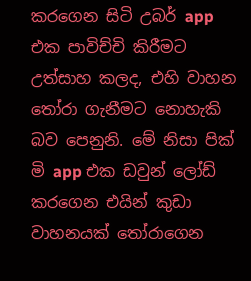කරගෙන සිටි උබර් app එක පාවිච්චි කිරීමට උත්සාහ කලද, එහි වාහන තෝරා ගැනීමට නොහැකි බව පෙනුනි. මේ නිසා පික් මි app එක ඩවුන් ලෝඩ් කරගෙන එයින් කුඩා වාහනයක් තෝරාගෙන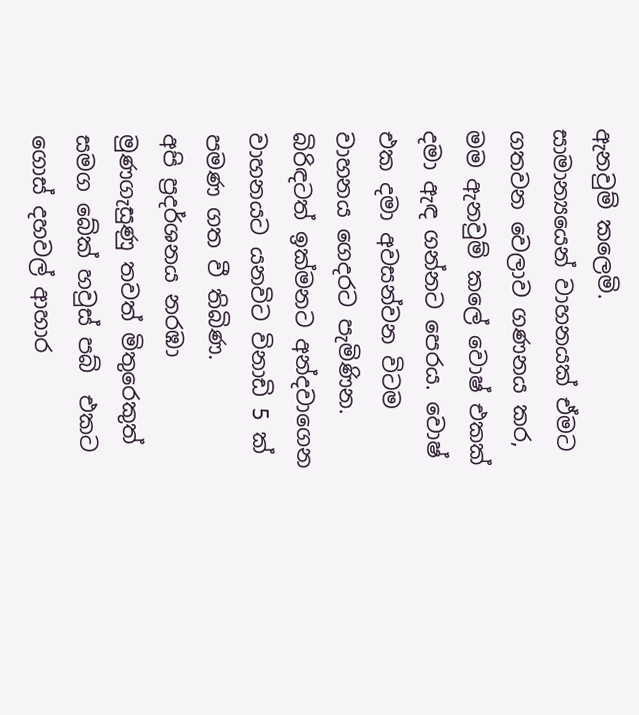ඇනවුම් කලෙමි.
සාමාන්‍යයෙන් වාහනයක් ඒමට ගතවන වෙලාව ගණනය කර, මම ඇනවුම් කලේ වොෂ් එකක් දමා ඇඳ ගන්නට පෙරය. වොෂ් එක දමා අවසන්වන විටම වාහනය ගෙදරට පැමිණින. බිරිඳටත් ඉක්මනට අන්දවාගෙන වාහනයට යනවිට විනාඩි 5 ක් පමණ ගත වී තිබිණ.
අපි ප්‍රදර්ශනය නරඹා මුණගැසුණු තවත් මිතුරෙකුත් සමග බේක් හවුස් පබ්  එකට ගොස් දහවල් ආහාර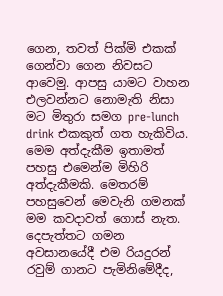ගෙන, තවත් පික්මි එකක් ගෙන්වා ගෙන නිවසට ආවෙමු. ආපසු යාමට වාහන එලවන්නට නොමැති නිසා මට මිතුරා සමග pre-lunch drink එකකුත් ගත හැකිවිය.
මෙම අත්දැකීම ඉතාමත් පහසු එමෙන්ම මිහිරි අත්දැකීමකි. මෙතරම් පහසුවෙන් මෙවැනි ගමනක් මම කවදාවත් ගොස් නැත. දෙපැත්තට ගමන අවසානයේදී එම රියදුරන් රවුම් ගානට පැමිනිමේදීද,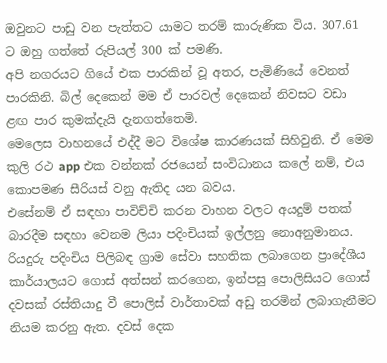ඔවුනට පාඩු වන පැත්තට යාමට තරම් කාරුණික විය. 307.61 ට ඔහු ගත්තේ රුපියල් 300 ක් පමණි.
අපි නගරයට ගියේ එක පාරකින් වූ අතර, පැමිණියේ වෙනත් පාරකිනි. බිල් දෙකෙන් මම ඒ පාරවල් දෙකෙන් නිවසට වඩා ළඟ පාර කුමක්දැයි දැනගත්තෙමි.
මෙලෙස වාහනයේ එද්දී මට විශේෂ කාරණයක් සිහිවුනි. ඒ මෙම කුලි රථ app එක වන්නක් රජයෙන් සංවිධානය කලේ නම්, එය කොපමණ සීරියස් වනු ඇතිද යන බවය.
එසේනම් ඒ සඳහා පාවිච්චි කරන වාහන වලට අයදුම් පතක් බාරදීම සඳහා වෙනම ලියා පදිංචියක් ඉල්ලනු නොඅනුමානය. රියදුරු පදිංචිය පිලිබඳ ග්‍රාම සේවා සහතික ලබාගෙන ප්‍රාදේශීය කාර්යාලයට ගොස් අත්සන් කරගෙන, ඉන්පසු පොලිසියට ගොස් දවසක් රස්තියාදු වී පොලිස් වාර්තාවක් අඩු තරමින් ලබාගැනීමට නියම කරනු ඇත. දවස් දෙක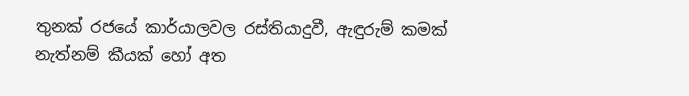තුනක් රජයේ කාර්යාලවල රස්තියාදුවී, ඇඳුරුම් කමක් නැත්නම් කීයක් හෝ අත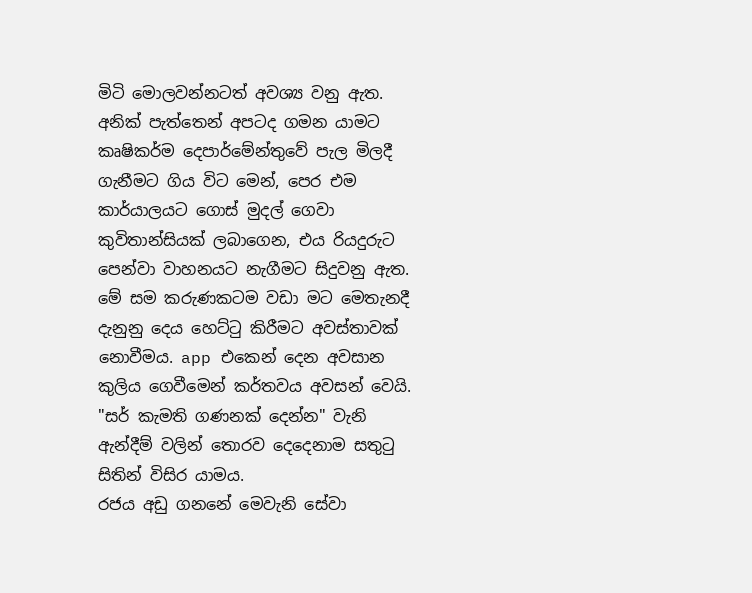මිටි මොලවන්නටත් අවශ්‍ය වනු ඇත.
අනික් පැත්තෙන් අපටද ගමන යාමට කෘෂිකර්ම දෙපාර්මේන්තුවේ පැල මිලදී ගැනීමට ගිය විට මෙන්, පෙර එම කාර්යාලයට ගොස් මුදල් ගෙවා  කුවිතාන්සියක් ලබාගෙන, එය රියදුරුට පෙන්වා වාහනයට නැගීමට සිදුවනු ඇත.
මේ සම කරුණකටම වඩා මට මෙතැනදී දැනුනු දෙය හෙට්ටු කිරීමට අවස්තාවක් නොවීමය. app එකෙන් දෙන අවසාන කුලිය ගෙවීමෙන් කර්තවය අවසන් වෙයි.  "සර් කැමති ගණනක් දෙන්න" වැනි ඇන්දීම් වලින් තොරව දෙදෙනාම සතුටු සිතින් විසිර යාමය.
රජය අඩු ගනනේ මෙවැනි සේවා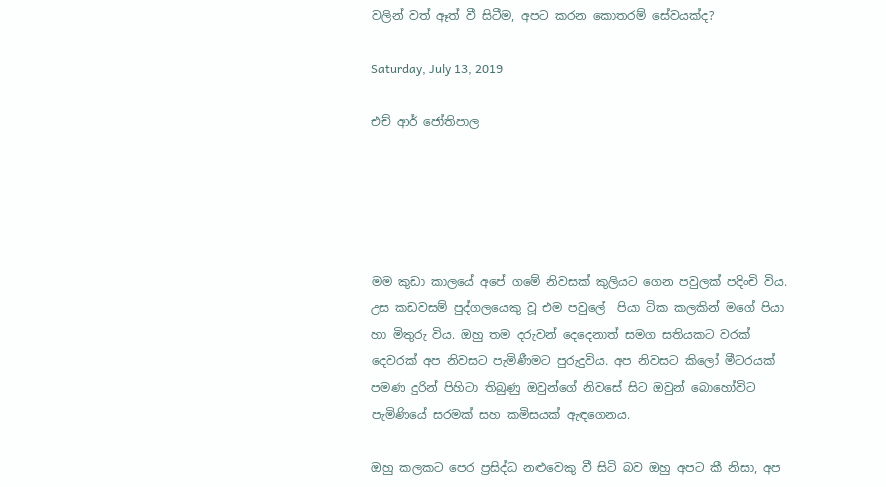වලින් වත් ඈත් වී සිටීම, අපට කරන කොතරම් සේවයක්ද?

Saturday, July 13, 2019

එච් ආර් ජෝතිපාල





මම කුඩා කාලයේ අපේ ගමේ නිවසක් කුලියට ගෙන පවුලක් පදිංචි විය. උස කඩවසම් පුද්ගලයෙකු වූ එම පවුලේ  පියා ටික කලකින් මගේ පියා හා මිතුරු විය. ඔහු තම දරුවන් දෙදෙනාත් සමග සතියකට වරක් දෙවරක් අප නිවසට පැමිණීමට පුරුදුවිය. අප නිවසට කිලෝ මීටරයක් පමණ දුරින් පිහිටා තිබුණු ඔවුන්ගේ නිවසේ සිට ඔවුන් බොහෝවිට පැමිණියේ සරමක් සහ කමිසයක් ඇඳගෙනය.

ඔහු කලකට පෙර ප්‍රසිද්ධ නළුවෙකු වී සිටි බව ඔහු අපට කී නිසා, අප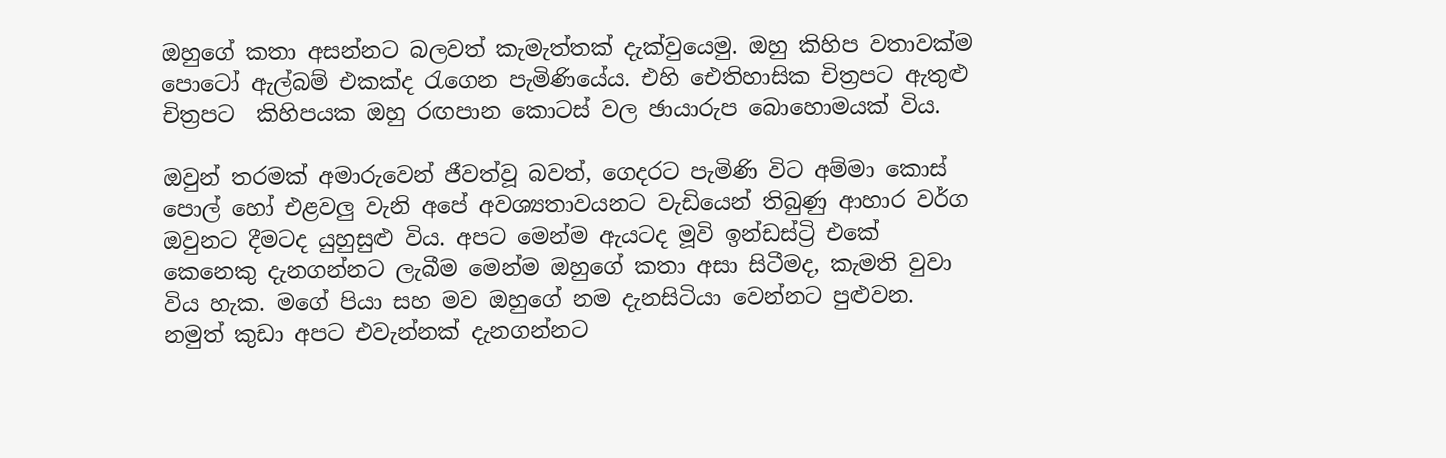ඔහුගේ කතා අසන්නට බලවත් කැමැත්තක් දැක්වුයෙමු. ඔහු කිහිප වතාවක්ම පොටෝ ඇල්බම් එකක්ද රැගෙන පැමිණියේය. එහි ඓතිහාසික චිත්‍රපට ඇතුළු චිත්‍රපට  කිහිපයක ඔහු රඟපාන කොටස් වල ඡායාරුප බොහොමයක් විය.

ඔවුන් තරමක් අමාරුවෙන් ජීවත්වූ බවත්, ගෙදරට පැමිණි විට අම්මා කොස්  පොල් හෝ එළවලු වැනි අපේ අවශ්‍යතාවයනට වැඩියෙන් තිබුණු ආහාර වර්ග ඔවුනට දීමටද යුහුසුළු විය. අපට මෙන්ම ඇයටද මූවි ඉන්ඩස්ට්‍රි එකේ කෙනෙකු දැනගන්නට ලැබීම මෙන්ම ඔහුගේ කතා අසා සිටීමද, කැමති වුවා විය හැක. මගේ පියා සහ මව ඔහුගේ නම දැනසිටියා වෙන්නට පුළුවන. නමුත් කුඩා අපට එවැන්නක් දැනගන්නට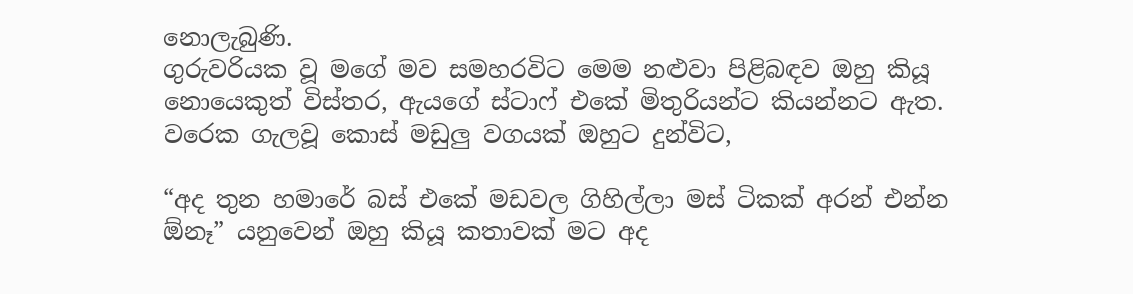නොලැබුණි.
ගුරුවරියක වූ මගේ මව සමහරවිට මෙම නළුවා පිළිබඳව ඔහු කියූ නොයෙකුත් විස්තර, ඇයගේ ස්ටාෆ් එකේ මිතුරියන්ට කියන්නට ඇත. වරෙක ගැලවූ කොස් මඩුලු වගයක් ඔහුට දුන්විට,

“අද තුන හමාරේ බස් එකේ මඩවල ගිහිල්ලා මස් ටිකක් අරන් එන්න ඕනෑ” යනුවෙන් ඔහු කියූ කතාවක් මට අද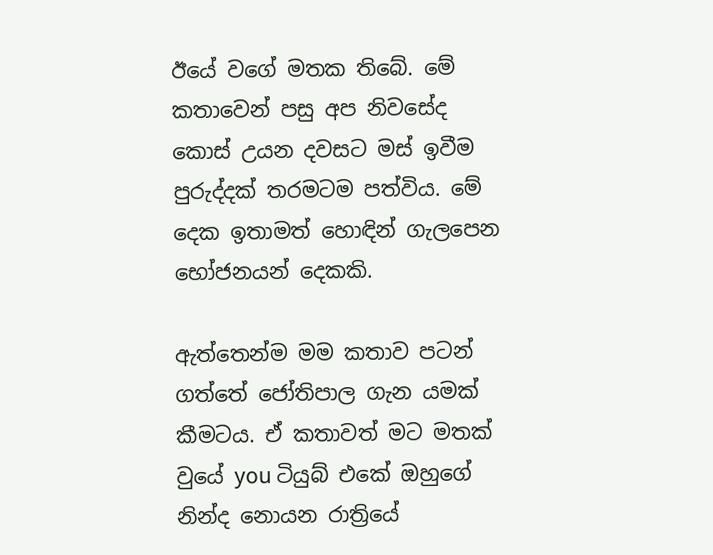ඊයේ වගේ මතක තිබේ. මේ කතාවෙන් පසු අප නිවසේද කොස් උයන දවසට මස් ඉවීම පුරුද්දක් තරමටම පත්විය. මේ දෙක ඉතාමත් හොඳින් ගැලපෙන භෝජනයන් දෙකකි.

ඇත්තෙන්ම මම කතාව පටන් ගත්තේ ජෝතිපාල ගැන යමක් කීමටය. ඒ කතාවත් මට මතක් වුයේ you ටියුබ් එකේ ඔහුගේ නින්ද නොයන රාත්‍රියේ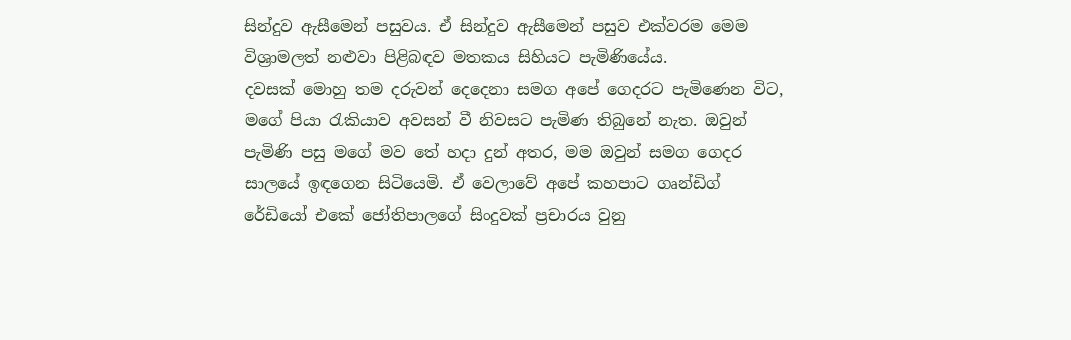සින්දුව ඇසීමෙන් පසුවය. ඒ සින්දුව ඇසීමෙන් පසුව එක්වරම මෙම විශ්‍රාමලත් නළුවා පිළිබඳව මතකය සිහියට පැමිණියේය.
දවසක් මොහු තම දරුවන් දෙදෙනා සමග අපේ ගෙදරට පැමිණෙන විට, මගේ පියා රැකියාව අවසන් වී නිවසට පැමිණ තිබුනේ නැත. ඔවුන් පැමිණි පසු මගේ මව තේ හදා දුන් අතර, මම ඔවුන් සමග ගෙදර සාලයේ ඉඳගෙන සිටියෙමි. ඒ වෙලාවේ අපේ කහපාට ගෘන්ඩිග් රේඩියෝ එකේ ජෝතිපාලගේ සිංදුවක් ප්‍රචාරය වුනු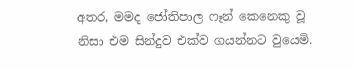අතර, මමද ජෝතිපාල ෆෑන් කෙනෙකු වූ නිසා එම සින්දුව එක්ව ගයන්නට වුයෙමි.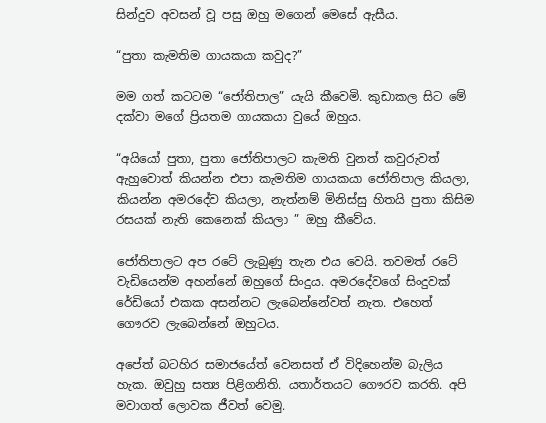සින්දුව අවසන් වූ පසු ඔහු මගෙන් මෙසේ ඇසීය.

“පුතා කැමතිම ගායකයා කවුද?”

මම ගත් කටටම “ජෝතිපාල” යැයි කීවෙමි. කුඩාකල සිට මේ දක්වා මගේ ප්‍රියතම ගායකයා වුයේ ඔහුය.

“අයියෝ පුතා, පුතා ජෝතිපාලට කැමති වුනත් කවුරුවත් ඇහුවොත් කියන්න එපා කැමතිම ගායකයා ජෝතිපාල කියලා, කියන්න අමරදේව කියලා, නැත්නම් මිනිස්සු හිතයි පුතා කිසිම රසයක් නැති කෙනෙක් කියලා ” ඔහු කීවේය.

ජෝතිපාලට අප රටේ ලැබුණු තැන එය වෙයි. තවමත් රටේ වැඩියෙන්ම අහන්නේ ඔහුගේ සිංදුය. අමරදේවගේ සිංදුවක් රේඩියෝ එකක අසන්නට ලැබෙන්නේවත් නැත. එහෙත් ගෞරව ලැබෙන්නේ ඔහුටය.

අපේත් බටහිර සමාජයේත් වෙනසත් ඒ විදිහෙන්ම බැලිය හැක. ඔවුහු සත්‍ය පිළිගනිති. යතාර්තයට ගෞරව කරති. අපි මවාගත් ලොවක ජීවත් වෙමු.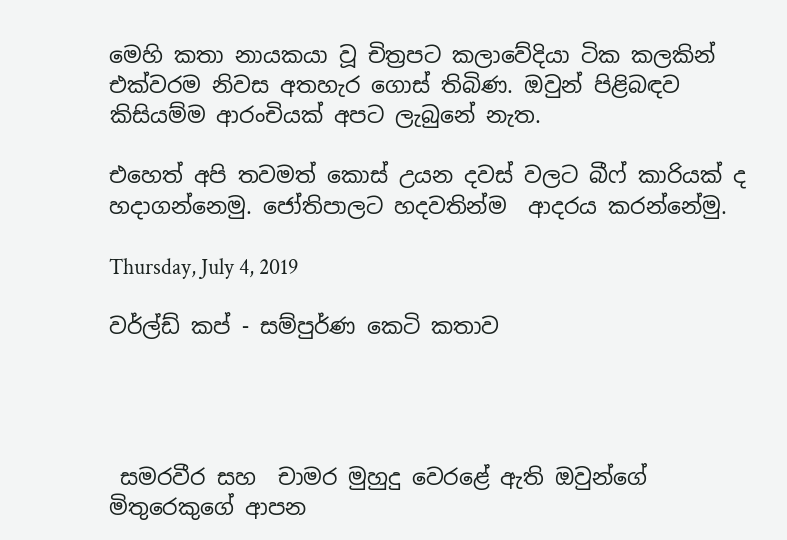මෙහි කතා නායකයා වූ චිත්‍රපට කලාවේදියා ටික කලකින් එක්වරම නිවස අතහැර ගොස් තිබිණ. ඔවුන් පිළිබඳව කිසියම්ම ආරංචියක් අපට ලැබුනේ නැත.

එහෙත් අපි තවමත් කොස් උයන දවස් වලට බීෆ් කාරියක් ද හදාගන්නෙමු. ජෝතිපාලට හදවතින්ම  ආදරය කරන්නේමු.

Thursday, July 4, 2019

වර්ල්ඩ් කප් - සම්පුර්ණ කෙටි කතාව




 සමරවීර සහ  චාමර මුහුදු වෙරළේ ඇති ඔවුන්ගේ මිතුරෙකුගේ ආපන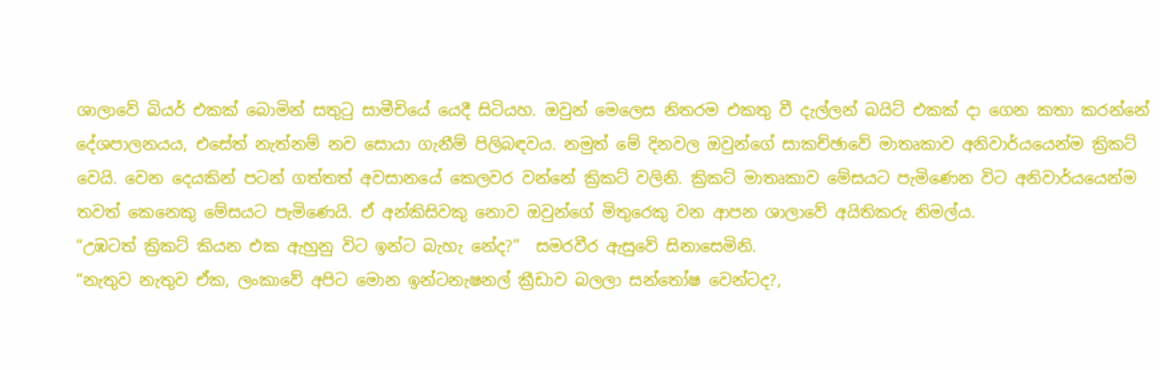ශාලාවේ බියර් එකක් බොමින් සතුටු සාමීචියේ යෙදී සිටියහ. ඔවුන් මෙලෙස නිතරම එකතු වී දැල්ලන් බයිට් එකක් දා ගෙන කතා කරන්නේ දේශපාලනයය, එසේත් නැත්නම් නව සොයා ගැනීම් පිලිබඳවය. නමුත් මේ දිනවල ඔවුන්ගේ සාකච්ඡාවේ මාතෘකාව අනිවාර්යයෙන්ම ක්‍රිකට් වෙයි. වෙන දෙයකින් පටන් ගත්තත් අවසානයේ කෙලවර වන්නේ ක්‍රිකට් වලිනි. ක්‍රිකට් මාතෘකාව මේසයට පැමිණෙන විට අනිවාර්යයෙන්ම තවත් කෙනෙකු මේසයට පැමිණෙයි. ඒ අන්කිසිවකු නොව ඔවුන්ගේ මිතුරෙකු වන ආපන ශාලාවේ අයිතිකරු නිමල්ය.
“උඹටත් ක්‍රිකට් කියන එක ඇහුනු විට ඉන්ට බැහැ නේද?”  සමරවීර ඇසුවේ සිනාසෙමිනි.
“නැතුව නැතුව ඒක, ලංකාවේ අපිට මොන ඉන්ටනැෂනල් ක්‍රීඩාව බලලා සන්තෝෂ වෙන්ටද?,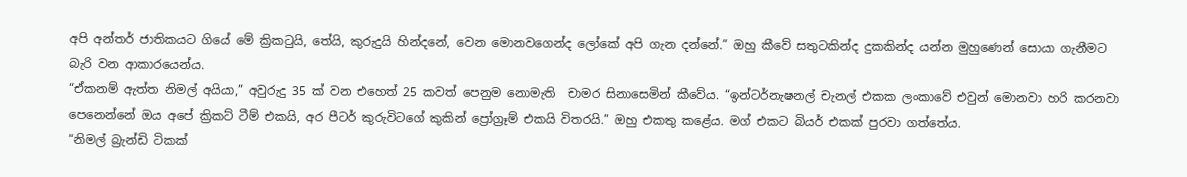අපි අන්තර් ජාතිකයට ගියේ මේ ක්‍රිකටුයි, තේයි, කුරුදුයි හින්දනේ, වෙන මොනවගෙන්ද ලෝකේ අපි ගැන දන්නේ.” ඔහු කීවේ සතුටකින්ද දුකකින්ද යන්න මුහුණෙන් සොයා ගැනීමට බැරි වන ආකාරයෙන්ය.
“ඒකනම් ඇත්ත නිමල් අයියා,” අවුරුදු 35 ක් වන එහෙත් 25 කවත් පෙනුම නොමැති  චාමර සිනාසෙමින් කීවේය. “ඉන්ටර්නැෂනල් චැනල් එකක ලංකාවේ එවුන් මොනවා හරි කරනවා පෙනෙන්නේ ඔය අපේ ක්‍රිකට් ටීම් එකයි, අර පීටර් කුරුවිටගේ කුකින් ප්‍රෝග්‍රෑම් එකයි විතරයි.” ඔහු එකතු කළේය. මග් එකට බියර් එකක් පුරවා ගත්තේය.
“නිමල් බ්‍රැන්ඩි ටිකක්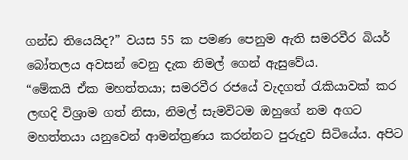ගන්ඩ තියෙයිද?” වයස 55 ක පමණ පෙනුම ඇති සමරවීර බියර් බෝතලය අවසන් වෙනු දැක නිමල් ගෙන් ඇසුවේය.
“මේකයි ඒක මහත්තයා; සමරවීර රජයේ වැදගත් රැකියාවක් කර ලඟදි විශ්‍රාම ගත් නිසා, නිමල් සැමවිටම ඔහුගේ නම අගට මහත්තයා යනුවෙන් ආමන්ත්‍රණය කරන්නට පුරුදුව සිටියේය. අපිට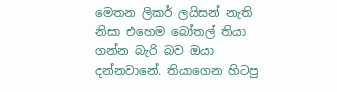මෙතන ලිකර් ලයිසන් නැති නිසා එහෙම බෝතල් තියා ගන්න බැරි බව ඔයා දන්නවානේ. තියාගෙන හිටපු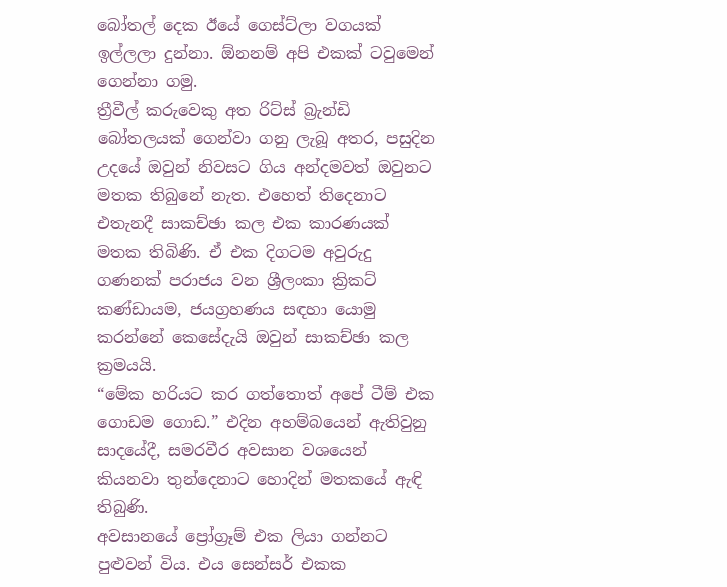බෝතල් දෙක ඊයේ ගෙස්ට්ලා වගයක් ඉල්ලලා දුන්නා. ඕනනම් අපි එකක් ටවුමෙන් ගෙන්නා ගමු.
ත්‍රීවීල් කරුවෙකු අත රිට්ස් බ්‍රැන්ඩි බෝතලයක් ගෙන්වා ගනු ලැබූ අතර, පසුදින උදයේ ඔවුන් නිවසට ගිය අන්දමවත් ඔවුනට මතක තිබුනේ නැත. එහෙත් තිදෙනාට එතැනදී සාකච්ඡා කල එක කාරණයක් මතක තිබිණි. ඒ එක දිගටම අවුරුදු ගණනක් පරාජය වන ශ්‍රීලංකා ක්‍රිකට් කණ්ඩායම, ජයග්‍රහණය සඳහා යොමු කරන්නේ කෙසේදැයි ඔවුන් සාකච්ඡා කල ක්‍රමයයි.
“මේක හරියට කර ගත්තොත් අපේ ටීම් එක ගොඩම ගොඩ.” එදින අහම්බයෙන් ඇතිවුනු සාදයේදී, සමරවීර අවසාන වශයෙන් කියනවා තුන්දෙනාට හොදින් මතකයේ ඇඳි තිබුණි.
අවසානයේ ප්‍රෝග්‍රෑම් එක ලියා ගන්නට පුළුවන් විය. එය සෙන්සර් එකක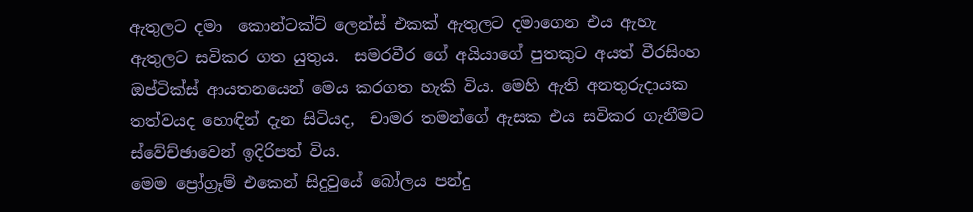ඇතුලට දමා  කොන්ටක්ට් ලෙන්ස් එකක් ඇතුලට දමාගෙන එය ඇහැ ඇතුලට සවිකර ගත යුතුය.  සමරවීර ගේ අයියාගේ පුතකුට අයත් වීරසිංහ ඔප්ටික්ස් ආයතනයෙන් මෙය කරගත හැකි විය. මෙහි ඇති අනතුරුදායක තත්වයද හොඳින් දැන සිටියද,  චාමර තමන්ගේ ඇසක එය සවිකර ගැනීමට ස්වේච්ඡාවෙන් ඉදිරිපත් විය.
මෙම ප්‍රෝග්‍රෑම් එකෙන් සිදුවුයේ බෝලය පන්දු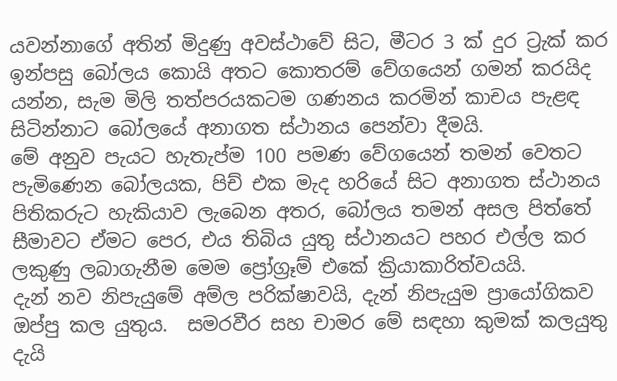යවන්නාගේ අතින් මිදුණු අවස්ථාවේ සිට, මීටර 3 ක් දුර ට්‍රැක් කර ඉන්පසු බෝලය කොයි අතට කොතරම් වේගයෙන් ගමන් කරයිද යන්න, සැම මිලි තත්පරයකටම ගණනය කරමින් කාචය පැළඳ සිටින්නාට බෝලයේ අනාගත ස්ථානය පෙන්වා දීමයි.
මේ අනුව පැයට හැතැප්ම 100 පමණ වේගයෙන් තමන් වෙතට පැමිණෙන බෝලයක, පිච් එක මැද හරියේ සිට අනාගත ස්ථානය පිතිකරුට හැකියාව ලැබෙන අතර, බෝලය තමන් අසල පිත්තේ සීමාවට ඒමට පෙර, එය තිබිය යුතු ස්ථානයට පහර එල්ල කර ලකුණු ලබාගැනීම මෙම ප්‍රෝග්‍රෑම් එකේ ක්‍රියාකාරිත්වයයි.
දැන් නව නිපැයුමේ අම්ල පරික්ෂාවයි, දැන් නිපැයුම ප්‍රායෝගිකව ඔප්පු කල යුතුය.  සමරවීර සහ චාමර මේ සඳහා කුමක් කලයුතු දැයි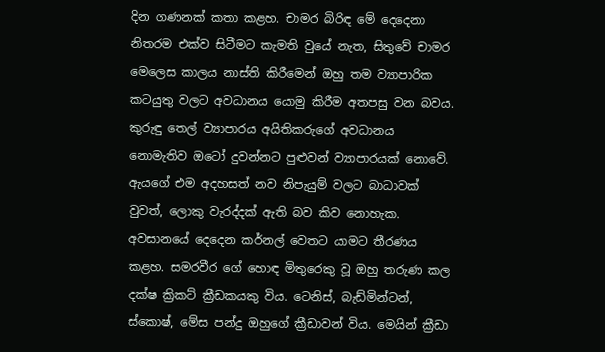දින ගණනක් කතා කළහ. චාමර බිරිඳ මේ දෙදෙනා නිතරම එක්ව සිටීමට කැමති වුයේ නැත, සිතුවේ චාමර මෙලෙස කාලය නාස්ති කිරීමෙන් ඔහු තම ව්‍යාපාරික කටයුතු වලට අවධානය යොමු කිරීම අතපසු වන බවය. කුරුඳු තෙල් ව්‍යාපාරය අයිතිකරුගේ අවධානය නොමැතිව ඔටෝ දුවන්නට පුළුවන් ව්‍යාපාරයක් නොවේ. ඇයගේ එම අදහසත් නව නිපැයුම් වලට බාධාවක් වුවත්, ලොකු වැරද්දක් ඇති බව කිව නොහැක.
අවසානයේ දෙදෙන කර්නල් වෙතට යාමට තීරණය කළහ. සමරවීර ගේ හොඳ මිතුරෙකු වූ ඔහු තරුණ කල දක්ෂ ක්‍රිකට් ක්‍රීඩකයකු විය. ටෙනිස්, බැඩ්මින්ටන්, ස්කොෂ්, මේස පන්දු ඔහුගේ ක්‍රීඩාවන් විය. මෙයින් ක්‍රීඩා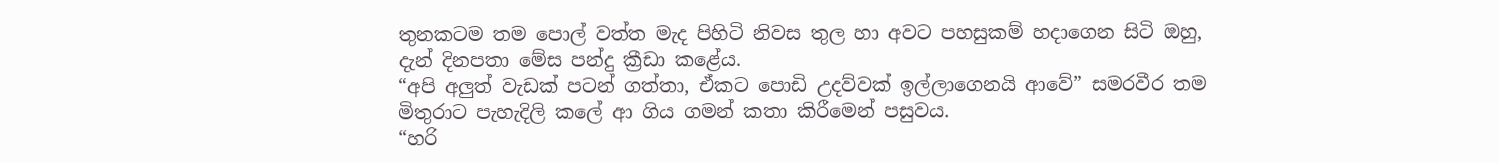තුනකටම තම පොල් වත්ත මැද පිහිටි නිවස තුල හා අවට පහසුකම් හදාගෙන සිටි ඔහු, දැන් දිනපතා මේස පන්දු ක්‍රීඩා කළේය.
“අපි අලුත් වැඩක් පටන් ගත්තා, ඒකට පොඩි උදව්වක් ඉල්ලාගෙනයි ආවේ” සමරවීර තම මිතුරාට පැහැදිලි කලේ ආ ගිය ගමන් කතා කිරීමෙන් පසුවය.
“හරි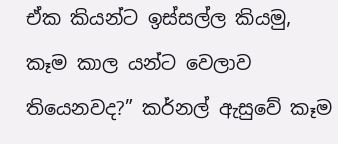ඒක කියන්ට ඉස්සල්ල කියමු, කෑම කාල යන්ට වෙලාව තියෙනවද?” කර්නල් ඇසුවේ කෑම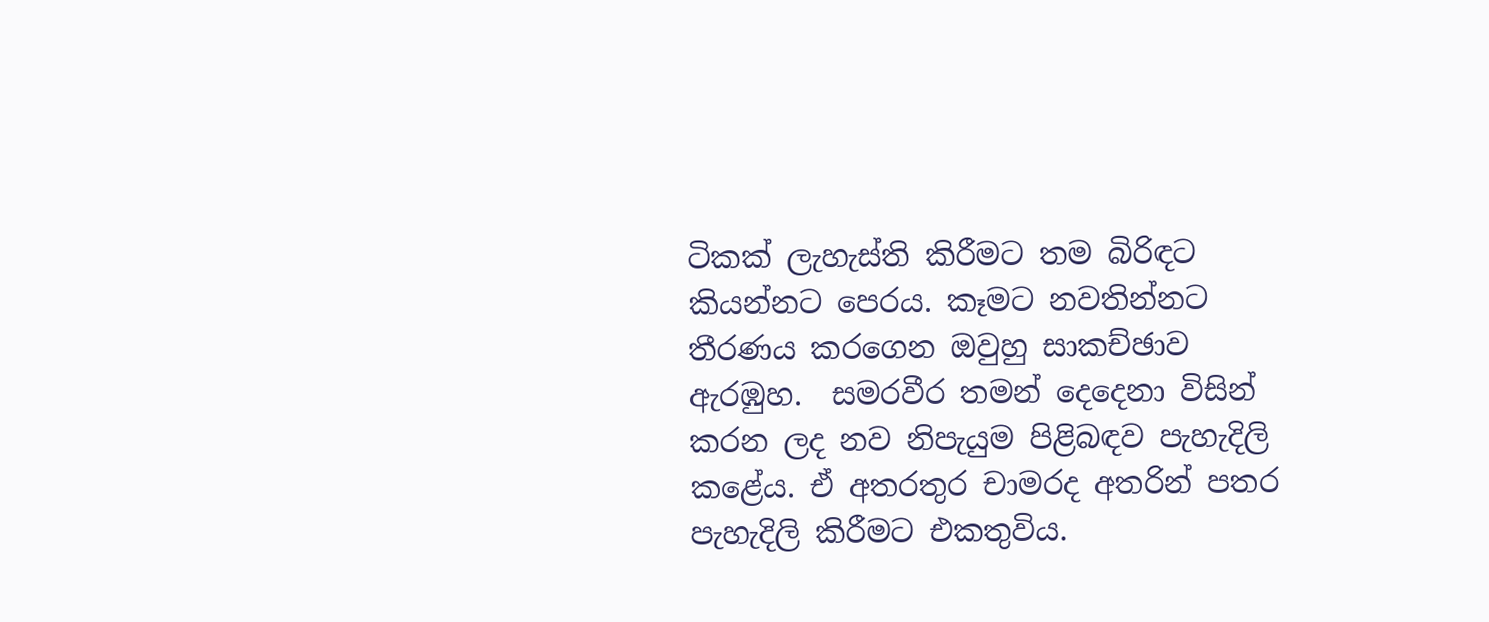ටිකක් ලැහැස්ති කිරීමට තම බිරිඳට කියන්නට පෙරය. කෑමට නවතින්නට තීරණය කරගෙන ඔවුහු සාකච්ඡාව ඇරඹුහ.  සමරවීර තමන් දෙදෙනා විසින් කරන ලද නව නිපැයුම පිළිබඳව පැහැදිලි කළේය. ඒ අතරතුර චාමරද අතරින් පතර පැහැදිලි කිරීමට එකතුවිය.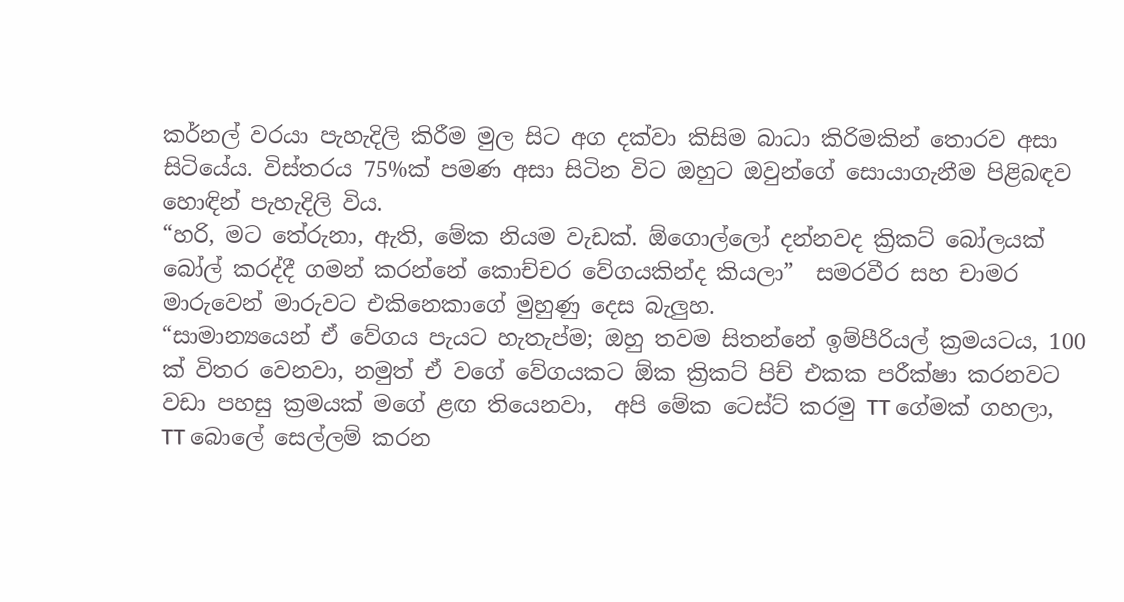කර්නල් වරයා පැහැදිලි කිරීම මුල සිට අග දක්වා කිසිම බාධා කිරිමකින් තොරව අසා සිටියේය. විස්තරය 75%ක් පමණ අසා සිටින විට ඔහුට ඔවුන්ගේ සොයාගැනීම පිළිබඳව හොඳින් පැහැදිලි විය.
“හරි, මට තේරුනා, ඇති, මේක නියම වැඩක්. ඕගොල්ලෝ දන්නවද ක්‍රිකට් බෝලයක් බෝල් කරද්දී ගමන් කරන්නේ කොච්චර වේගයකින්ද කියලා”  සමරවීර සහ චාමර මාරුවෙන් මාරුවට එකිනෙකාගේ මුහුණු දෙස බැලුහ.
“සාමාන්‍යයෙන් ඒ වේගය පැයට හැතැප්ම; ඔහු තවම සිතන්නේ ඉම්පීරියල් ක්‍රමයටය, 100 ක් විතර වෙනවා, නමුත් ඒ වගේ වේගයකට ඕක ක්‍රිකට් පිච් එකක පරීක්ෂා කරනවට වඩා පහසු ක්‍රමයක් මගේ ළඟ තියෙනවා,  අපි මේක ටෙස්ට් කරමු TT ගේමක් ගහලා, TT බොලේ සෙල්ලම් කරන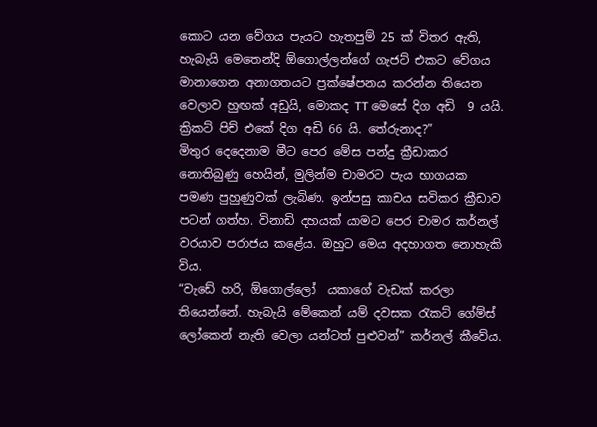කොට යන වේගය පැයට හැතපුම් 25 ක් විතර ඇති, හැබැයි මෙතෙන්දි ඕගොල්ලන්ගේ ගැජට් එකට වේගය මානාගෙන අනාගතයට ප්‍රක්ෂේපනය කරන්න තියෙන වෙලාව හුඟක් අඩුයි, මොකද TT මෙසේ දිග අඩි  9 යයි. ක්‍රිකට් පිච් එකේ දිග අඩි 66 යි. තේරුනාද?”
මිතුර දෙදෙනාම මීට පෙර මේස පන්දු ක්‍රීඩාකර නොතිබුණු හෙයින්, මුලින්ම චාමරට පැය භාගයක පමණ පුහුණුවක් ලැබිණ. ඉන්පසු කාචය සවිකර ක්‍රීඩාව පටන් ගත්හ. විනාඩි දහයක් යාමට පෙර චාමර කර්නල් වරයාව පරාජය කළේය. ඔහුට මෙය අදහාගත නොහැකි විය.
“වැඩේ හරි, ඕගොල්ලෝ  යකාගේ වැඩක් කරලා තියෙන්නේ. හැබැයි මේකෙන් යම් දවසක රැකට් ගේම්ස් ලෝකෙන් නැති වෙලා යන්ටත් පුළුවන්” කර්නල් කීවේය.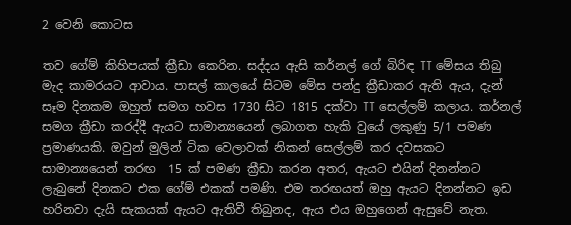2 වෙනි කොටස

තව ගේම් කිහිපයක් ක්‍රීඩා කෙරින. සද්දය ඇසි කර්නල් ගේ බිරිඳ TT මේසය තිබු මැද කාමරයට ආවාය. පාසල් කාලයේ සිටම මේස පන්දු ක්‍රීඩාකර ඇති ඇය, දැන් සෑම දිනකම ඔහුත් සමග හවස 1730 සිට 1815 දක්වා TT සෙල්ලම් කලාය. කර්නල් සමග ක්‍රීඩා කරද්දී ඇයට සාමාන්‍යයෙන් ලබාගත හැකි වුයේ ලකුණු 5/1 පමණ ප්‍රමාණයකි. ඔවුන් මුලින් ටික වෙලාවක් නිකන් සෙල්ලම් කර දවසකට සාමාන්‍යයෙන් තරඟ  15 ක් පමණ ක්‍රීඩා කරන අතර, ඇයට එයින් දිනන්නට ලැබුනේ දිනකට එක ගේම් එකක් පමණි. එම තරඟයත් ඔහු ඇයට දිනන්නට ඉඩ හරිනවා දැයි සැකයක් ඇයට ඇතිවී තිබුනද, ඇය එය ඔහුගෙන් ඇසුවේ නැත.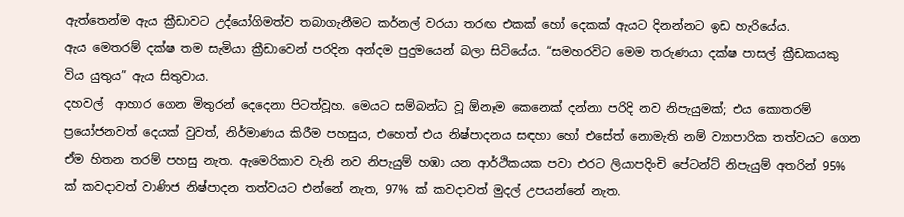ඇත්තෙන්ම ඇය ක්‍රීඩාවට උද්යෝගිමත්ව තබාගැනීමට කර්නල් වරයා තරඟ එකක් හෝ දෙකක් ඇයට දිනන්නට ඉඩ හැරියේය.
ඇය මෙතරම් දක්ෂ තම සැමියා ක්‍රීඩාවෙන් පරදින අන්දම පුදුමයෙන් බලා සිටියේය. “සමහරවිට මෙම තරුණයා දක්ෂ පාසල් ක්‍රීඩකයකු විය යුතුය” ඇය සිතුවාය.
දහවල්  ආහාර ගෙන මිතුරන් දෙදෙනා පිටත්වූහ. මෙයට සම්බන්ධ වූ ඕනෑම කෙනෙක් දන්නා පරිදි නව නිපැයුමක්; එය කොතරම් ප්‍රයෝජනවත් දෙයක් වුවත්, නිර්මාණය කිරීම පහසුය, එහෙත් එය නිෂ්පාදනය සඳහා හෝ එසේත් නොමැති නම් ව්‍යාපාරික තත්වයට ගෙන ඒම හිතන තරම් පහසු නැත. ඇමෙරිකාව වැනි නව නිපැයුම් හඹා යන ආර්ථිකයක පවා එරට ලියාපදිංචි පේටන්ට් නිපැයුම් අතරින් 95% ක් කවදාවත් වාණිජ නිෂ්පාදන තත්වයට එන්නේ නැත, 97% ක් කවදාවත් මුදල් උපයන්නේ නැත.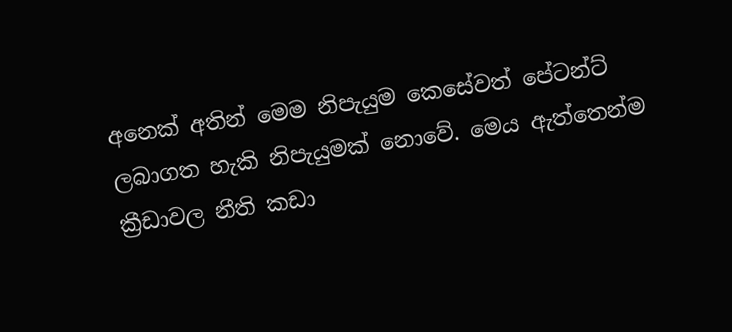අනෙක් අතින් මෙම නිපැයුම කෙසේවත් පේටන්ට් ලබාගත හැකි නිපැයුමක් නොවේ. මෙය ඇත්තෙන්ම ක්‍රීඩාවල නීති කඩා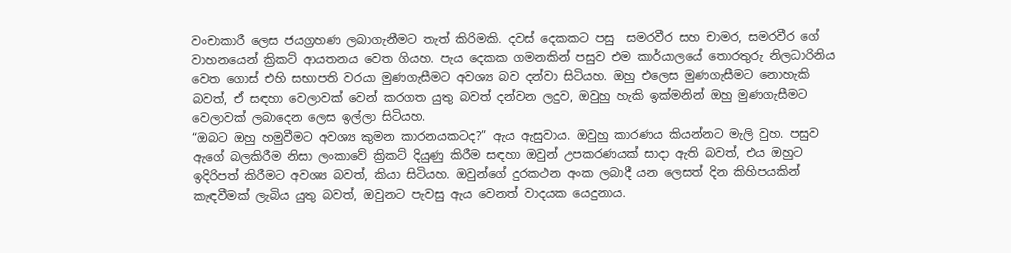වංචාකාරී ලෙස ජයග්‍රහණ ලබාගැනීමට තැත් කිරිමකි. දවස් දෙකකට පසු  සමරවීර සහ චාමර, සමරවීර ගේ වාහනයෙන් ක්‍රිකට් ආයතනය වෙත ගියහ. පැය දෙකක ගමනකින් පසුව එම කාර්යාලයේ තොරතුරු නිලධාරිනිය වෙත ගොස් එහි සභාපති වරයා මුණගැසීමට අවශ්‍ය බව දන්වා සිටියහ. ඔහු එලෙස මුණගැසීමට නොහැකි බවත්, ඒ සඳහා වෙලාවක් වෙන් කරගත යුතු බවත් දන්වන ලදුව, ඔවුහු හැකි ඉක්මනින් ඔහු මුණගැසීමට වෙලාවක් ලබාදෙන ලෙස ඉල්ලා සිටියහ.
“ඔබට ඔහු හමුවීමට අවශ්‍ය කුමන කාරනයකටද?” ඇය ඇසුවාය. ඔවුහු කාරණය කියන්නට මැලි වුහ. පසුව ඇගේ බලකිරීම නිසා ලංකාවේ ක්‍රිකට් දියුණු කිරීම සඳහා ඔවුන් උපකරණයක් සාදා ඇති බවත්, එය ඔහුට ඉදිරිපත් කිරීමට අවශ්‍ය බවත්, කියා සිටියහ. ඔවුන්ගේ දුරකථන අංක ලබාදී යන ලෙසත් දින කිහිපයකින් කැඳවීමක් ලැබිය යුතු බවත්, ඔවුනට පැවසු ඇය වෙනත් වාදයක යෙදුනාය.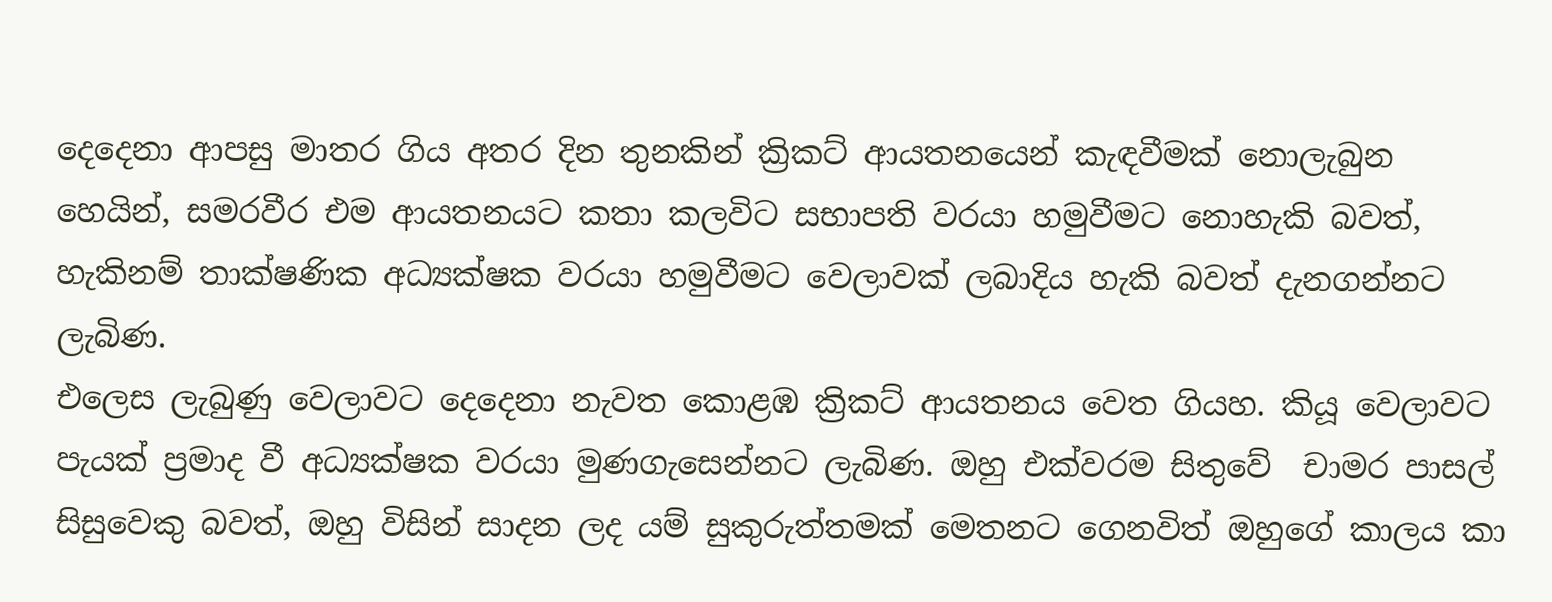දෙදෙනා ආපසු මාතර ගිය අතර දින තුනකින් ක්‍රිකට් ආයතනයෙන් කැඳවීමක් නොලැබුන හෙයින්, සමරවීර එම ආයතනයට කතා කලවිට සභාපති වරයා හමුවීමට නොහැකි බවත්, හැකිනම් තාක්ෂණික අධ්‍යක්ෂක වරයා හමුවීමට වෙලාවක් ලබාදිය හැකි බවත් දැනගන්නට ලැබිණ.
එලෙස ලැබුණු වෙලාවට දෙදෙනා නැවත කොළඹ ක්‍රිකට් ආයතනය වෙත ගියහ. කියූ වෙලාවට පැයක් ප්‍රමාද වී අධ්‍යක්ෂක වරයා මුණගැසෙන්නට ලැබිණ. ඔහු එක්වරම සිතුවේ  චාමර පාසල් සිසුවෙකු බවත්, ඔහු විසින් සාදන ලද යම් සුකුරුත්තමක් මෙතනට ගෙනවිත් ඔහුගේ කාලය කා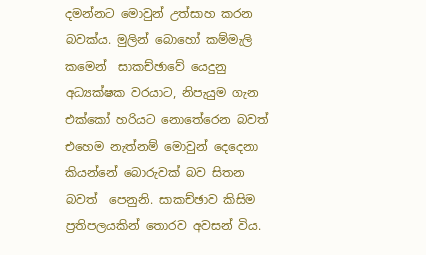දමන්නට මොවුන් උත්සාහ කරන බවක්ය. මුලින් බොහෝ කම්මැලි කමෙන්  සාකච්ඡාවේ යෙදුනු අධ්‍යක්ෂක වරයාට, නිපැයුම ගැන එක්කෝ හරියට නොතේරෙන බවත් එහෙම නැත්නම් මොවුන් දෙදෙනා කියන්නේ බොරුවක් බව සිතන බවත්  පෙනුනි. සාකච්ඡාව කිසිම ප්‍රතිපලයකින් තොරව අවසන් විය.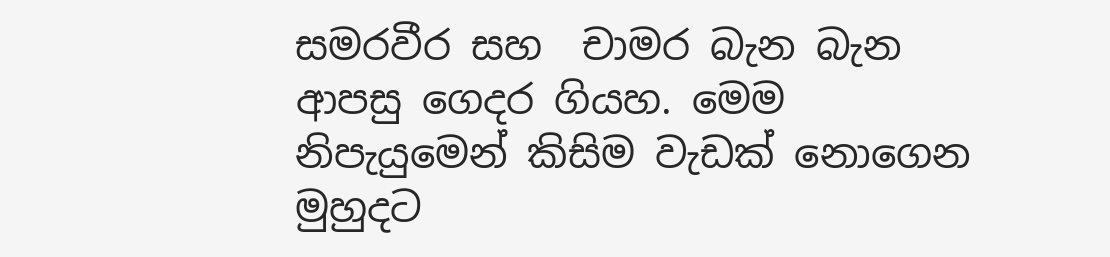සමරවීර සහ  චාමර බැන බැන ආපසු ගෙදර ගියහ. මෙම නිපැයුමෙන් කිසිම වැඩක් නොගෙන මුහුදට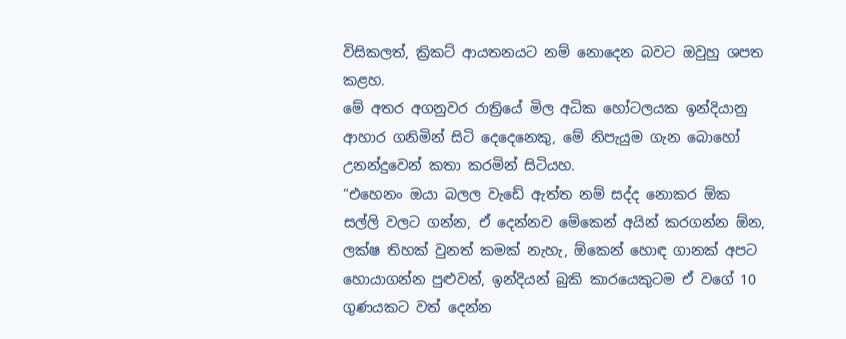විසිකලත්, ක්‍රිකට් ආයතනයට නම් නොදෙන බවට ඔවුහු ශපත කළහ.
මේ අතර අගනුවර රාත්‍රියේ මිල අධික හෝටලයක ඉන්දියානු ආහාර ගනිමින් සිටි දෙදෙනෙකු, මේ නිපැයුම ගැන බොහෝ උනන්දුවෙන් කතා කරමින් සිටියහ.
“එහෙනං ඔයා බලල වැඩේ ඇත්ත නම් සද්ද නොකර ඕක සල්ලි වලට ගන්න, ඒ දෙන්නව මේකෙන් අයින් කරගන්න ඕන, ලක්ෂ තිහක් වුනත් කමක් නැහැ, ඕකෙන් හොඳ ගානක් අපට හොයාගන්න පුළුවන්, ඉන්දියන් බුකි කාරයෙකුටම ඒ වගේ 10 ගුණයකට වත් දෙන්න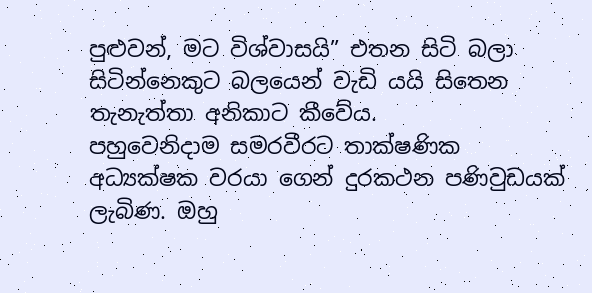පුළුවන්, මට විශ්වාසයි” එතන සිටි බලා සිටින්නෙකුට බලයෙන් වැඩි යයි සිතෙන  තැනැත්තා අනිකාට කීවේය.
පහුවෙනිදාම සමරවීරට තාක්ෂණික අධ්‍යක්ෂක වරයා ගෙන් දුරකථන පණිවුඩයක් ලැබිණ. ඔහු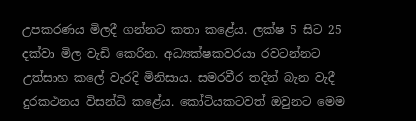උපකරණය මිලදී ගන්නට කතා කළේය. ලක්ෂ 5 සිට 25 දක්වා මිල වැඩි කෙරින. අධ්‍යක්ෂකවරයා රවටන්නට උත්සාහ කලේ වැරදි මිනිසාය. සමරවීර තදින් බැන වැදී දුරකථනය විසන්ධි කළේය. කෝටියකටවත් ඔවුනට මෙම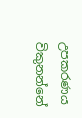උපකරණය විකුනන්නේ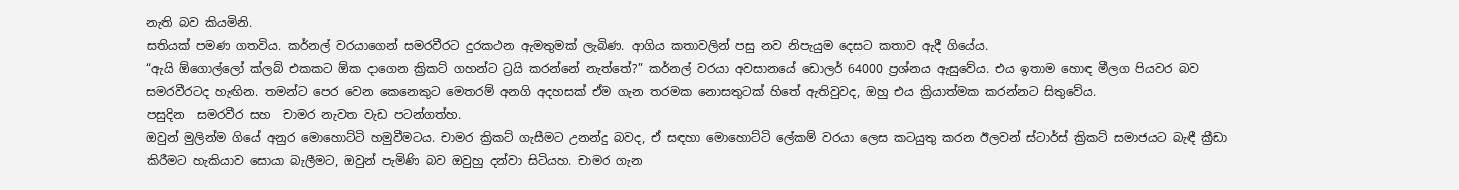නැති බව කියමිනි.
සතියක් පමණ ගතවිය. කර්නල් වරයාගෙන් සමරවීරට දුරකථන ඇමතුමක් ලැබිණ. ආගිය කතාවලින් පසු නව නිපැයුම දෙසට කතාව ඇදී ගියේය.
“ඇයි ඕගොල්ලෝ ක්ලබ් එකකට ඕක දාගෙන ක්‍රිකට් ගහන්ට ට්‍රයි කරන්නේ නැත්තේ?” කර්නල් වරයා අවසානයේ ඩොලර් 64000 ප්‍රශ්නය ඇසුවේය. එය ඉතාම හොඳ මීලග පියවර බව සමරවීරටද හැඟින. තමන්ට පෙර වෙන කෙනෙකුට මෙතරම් අනගි අදහසක් ඒම ගැන තරමක නොසතුටක් හිතේ ඇතිවුවද, ඔහු එය ක්‍රියාත්මක කරන්නට සිතුවේය.
පසුදින  සමරවීර සහ  චාමර නැවත වැඩ පටන්ගත්හ.
ඔවුන් මුලින්ම ගියේ අනුර මොහොට්ටි හමුවීමටය. චාමර ක්‍රිකට් ගැසීමට උනන්දු බවද, ඒ සඳහා මොහොට්ටි ලේකම් වරයා ලෙස කටයුතු කරන ඊලවන් ස්ටාර්ස් ක්‍රිකට් සමාජයට බැඳී ක්‍රීඩා කිරීමට හැකියාව සොයා බැලීමට, ඔවුන් පැමිණි බව ඔවුහු දන්වා සිටියහ. චාමර ගැන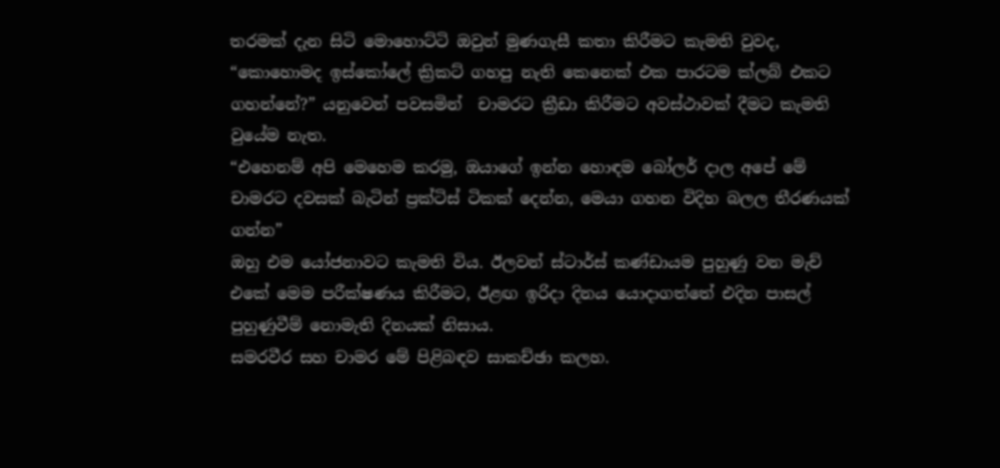තරමක් දැන සිටි මොහොට්ටි ඔවුන් මුණගැසී කතා කිරීමට කැමති වුවද,
“කොහොමද ඉස්කෝලේ ක්‍රිකට් ගහපු නැති කෙනෙක් එක පාරටම ක්ලබ් එකට ගහන්නේ?” යනුවෙන් පවසමින්  චාමරට ක්‍රීඩා කිරීමට අවස්ථාවක් දීමට කැමති වුයේම නැත.
“එහෙනම් අපි මෙහෙම කරමු, ඔයාගේ ඉන්න හොඳම බෝලර් දාල අපේ මේ චාමරට දවසක් බැටින් ප්‍රක්ටිස් ටිකක් දෙන්න, මෙයා ගහන විදිහ බලල තීරණයක් ගන්න”
ඔහු එම යෝජනාවට කැමති විය. ඊලවන් ස්ටාර්ස් කණ්ඩායම පුහුණු වන මැච් එකේ මෙම පරීක්ෂණය කිරීමට, ඊළඟ ඉරිදා දිනය යොදාගත්තේ එදින පාසල් පුහුණුවීම් නොමැති දිනයක් නිසාය.
සමරවීර සහ චාමර මේ පිළිබඳව සාකච්ඡා කලහ.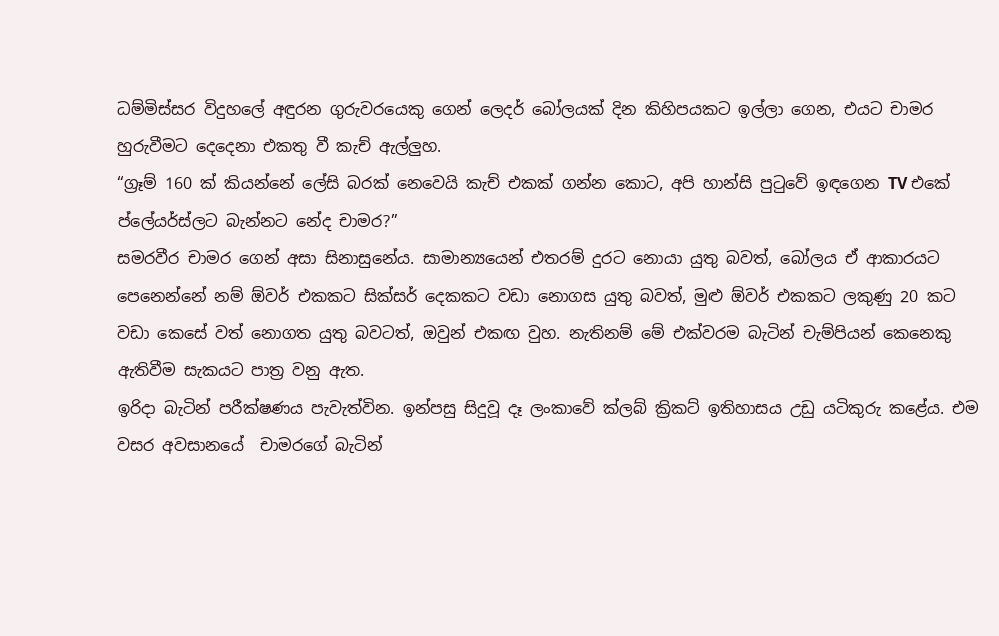ධම්මිස්සර විදුහලේ අඳුරන ගුරුවරයෙකු ගෙන් ලෙදර් බෝලයක් දින කිහිපයකට ඉල්ලා ගෙන, එයට චාමර හුරුවීමට දෙදෙනා එකතු වී කැච් ඇල්ලුහ.
“ග්‍රෑම් 160 ක් කියන්නේ ලේසි බරක් නෙවෙයි කැච් එකක් ගන්න කොට, අපි හාන්සි පුටුවේ ඉඳගෙන TV එකේ ප්ලේයර්ස්ලට බැන්නට නේද චාමර?”
සමරවීර චාමර ගෙන් අසා සිනාසුනේය. සාමාන්‍යයෙන් එතරම් දුරට නොයා යුතු බවත්, බෝලය ඒ ආකාරයට පෙනෙන්නේ නම් ඕවර් එකකට සික්සර් දෙකකට වඩා නොගස යුතු බවත්, මුළු ඕවර් එකකට ලකුණු 20 කට වඩා කෙසේ වත් නොගත යුතු බවටත්, ඔවුන් එකඟ වුහ. නැතිනම් මේ එක්වරම බැටින් චැම්පියන් කෙනෙකු ඇතිවීම සැකයට පාත්‍ර වනු ඇත.
ඉරිදා බැටින් පරීක්ෂණය පැවැත්වින. ඉන්පසු සිදුවූ දෑ ලංකාවේ ක්ලබ් ක්‍රිකට් ඉතිහාසය උඩු යටිකුරු කළේය. එම වසර අවසානයේ  චාමරගේ බැටින්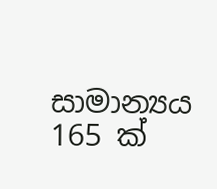සාමාන්‍යය 165 ක්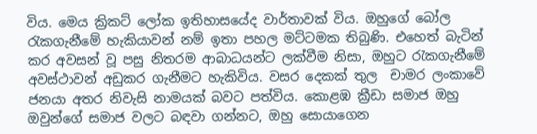විය. මෙය ක්‍රිකට් ලෝක ඉතිහාසයේද වාර්තාවක් විය. ඔහුගේ බෝල රැකගැනීමේ හැකියාවන් නම් ඉතා පහල මට්ටමක තිබුණි. එහෙත් බැටින් කර අවසන් වූ පසු නිතරම ආබාධයන්ට ලක්වීම නිසා, ඔහුට රැකගැනීමේ අවස්ථාවන් අඩුකර ගැනීමට හැකිවිය. වසර දෙකක් තුල  චාමර ලංකාවේ ජනයා අතර නිවැසි නාමයක් බවට පත්විය. කොළඹ ක්‍රීඩා සමාජ ඔහු ඔවුන්ගේ සමාජ වලට බඳවා ගන්නට, ඔහු සොයාගෙන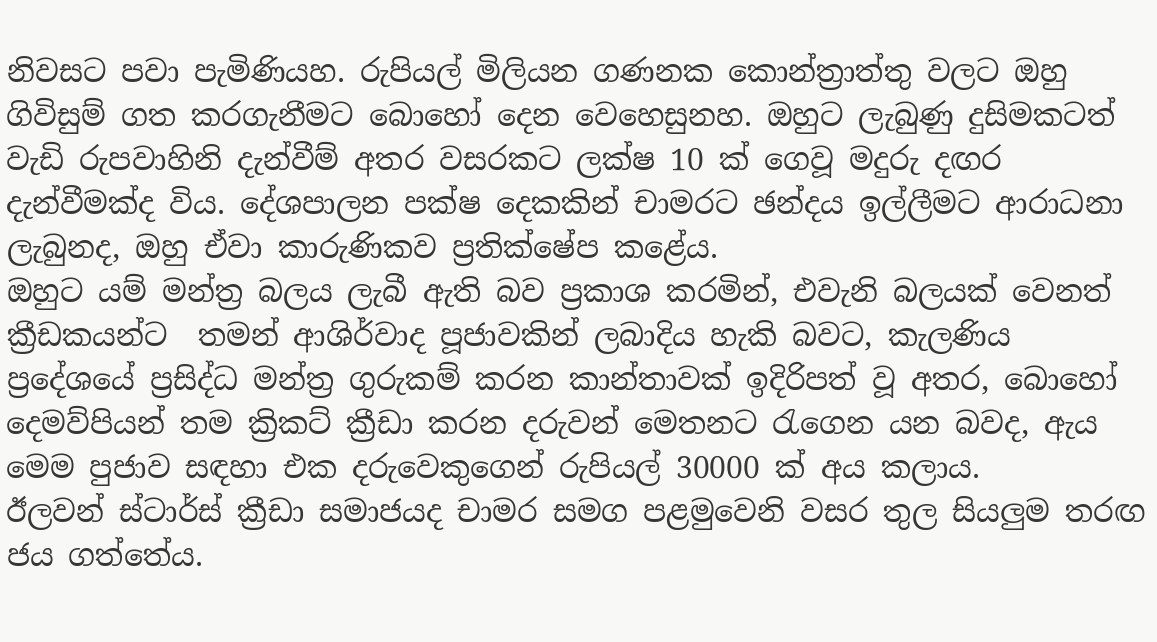නිවසට පවා පැමිණියහ. රුපියල් මිලියන ගණනක කොන්ත්‍රාත්තු වලට ඔහු ගිවිසුම් ගත කරගැනීමට බොහෝ දෙන වෙහෙසුනහ. ඔහුට ලැබුණු දුසිමකටත් වැඩි රුපවාහිනි දැන්වීම් අතර වසරකට ලක්ෂ 10 ක් ගෙවූ මදුරු දඟර දැන්වීමක්ද විය. දේශපාලන පක්ෂ දෙකකින් චාමරට ඡන්දය ඉල්ලීමට ආරාධනා ලැබුනද, ඔහු ඒවා කාරුණිකව ප්‍රතික්ෂේප කළේය.
ඔහුට යම් මන්ත්‍ර බලය ලැබී ඇති බව ප්‍රකාශ කරමින්, එවැනි බලයක් වෙනත් ක්‍රීඩකයන්ට  තමන් ආශිර්වාද පූජාවකින් ලබාදිය හැකි බවට, කැලණිය ප්‍රදේශයේ ප්‍රසිද්ධ මන්ත්‍ර ගුරුකම් කරන කාන්තාවක් ඉදිරිපත් වූ අතර, බොහෝ දෙමව්පියන් තම ක්‍රිකට් ක්‍රීඩා කරන දරුවන් මෙතනට රැගෙන යන බවද, ඇය මෙම පුජාව සඳහා එක දරුවෙකුගෙන් රුපියල් 30000 ක් අය කලාය.
ඊලවන් ස්ටාර්ස් ක්‍රීඩා සමාජයද චාමර සමග පළමුවෙනි වසර තුල සියලුම තරඟ ජය ගත්තේය.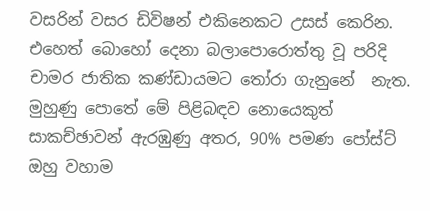වසරින් වසර ඩිවිෂන් එකිනෙකට උසස් කෙරින.
එහෙත් බොහෝ දෙනා බලාපොරොත්තු වූ පරිදි චාමර ජාතික කණ්ඩායමට තෝරා ගැනුනේ  නැත. මුහුණු පොතේ මේ පිළිබඳව නොයෙකුත් සාකච්ඡාවන් ඇරඹුණු අතර, 90% පමණ පෝස්ට් ඔහු වහාම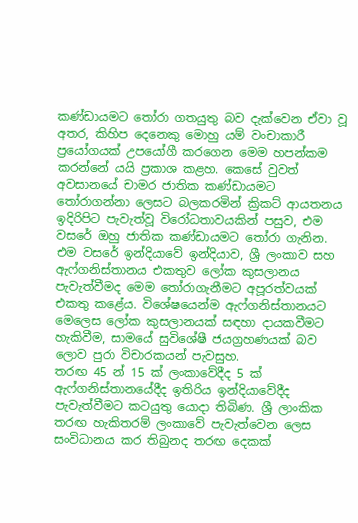කණ්ඩායමට තෝරා ගතයුතු බව දැක්වෙන ඒවා වූ අතර, කිහිප දෙනෙකු මොහු යම් වංචාකාරී ප්‍රයෝගයක් උපයෝගී කරගෙන මෙම හපන්කම කරන්නේ යයි ප්‍රකාශ කළහ. කෙසේ වුවත් අවසානයේ චාමර ජාතික කණ්ඩායමට තෝරාගන්නා ලෙසට බලකරමින් ක්‍රිකට් ආයතනය ඉදිරිපිට පැවැත්වූ විරෝධතාවයකින් පසුව, එම වසරේ ඔහු ජාතික කණ්ඩායමට තෝරා ගැනින. එම වසරේ ඉන්දියාවේ ඉන්දියාව, ශ්‍රී ලංකාව සහ ඇෆ්ගනිස්තානය එකතුව ලෝක කුසලානය පැවැත්වීමද මෙම තෝරාගැනීමට අපූරත්වයක් එකතු කළේය. විශේෂයෙන්ම ඇෆ්ගනිස්තානයට මෙලෙස ලෝක කුසලානයක් සඳහා දායකවීමට හැකිවීම, සාමයේ සුවිශේෂී ජයග්‍රහණයක් බව ලොව පුරා විචාරකයන් පැවසුහ.
තරඟ 45 න් 15 ක් ලංකාවේදීද 5 ක් ඇෆ්ගනිස්තානයේදීද ඉතිරිය ඉන්දියාවේදීද පැවැත්වීමට කටයුතු යොදා තිබිණ. ශ්‍රී ලාංකික තරඟ හැකිතරම් ලංකාවේ පැවැත්වෙන ලෙස සංවිධානය කර තිබුනද තරඟ දෙකක්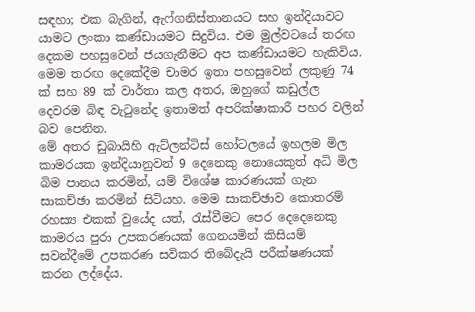සඳහා; එක බැගින්, ඇෆ්ගනිස්තානයට සහ ඉන්දියාවට යාමට ලංකා කණ්ඩායමට සිදුවිය. එම මුල්වටයේ තරඟ දෙකම පහසුවෙන් ජයගැනීමට අප කණ්ඩායමට හැකිවිය.
මෙම තරඟ දෙකේදීම චාමර ඉතා පහසුවෙන් ලකුණු 74 ක් සහ 89 ක් වාර්තා කල අතර, ඔහුගේ කඩුල්ල දෙවරම බිඳ වැටුනේද ඉතාමත් අපරික්ෂාකාරී පහර වලින් බව පෙනින.
මේ අතර ඩුබායිහි ඇට්ලන්ටිස් හෝටලයේ ඉහලම මිල කාමරයක ඉන්දියානුවන් 9 දෙනෙකු නොයෙකුත් අධි මිල බිම පානය කරමින්, යම් විශේෂ කාරණයක් ගැන සාකච්ඡා කරමින් සිටියහ. මෙම සාකච්ඡාව කොතරම් රහස්‍ය එකක් වුයේද යත්, රැස්වීමට පෙර දෙදෙනෙකු කාමරය පුරා උපකරණයක් ගෙනයමින් කිසියම් සවන්දීමේ උපකරණ සවිකර තිබේදැයි පරීක්ෂණයක් කරන ලද්දේය.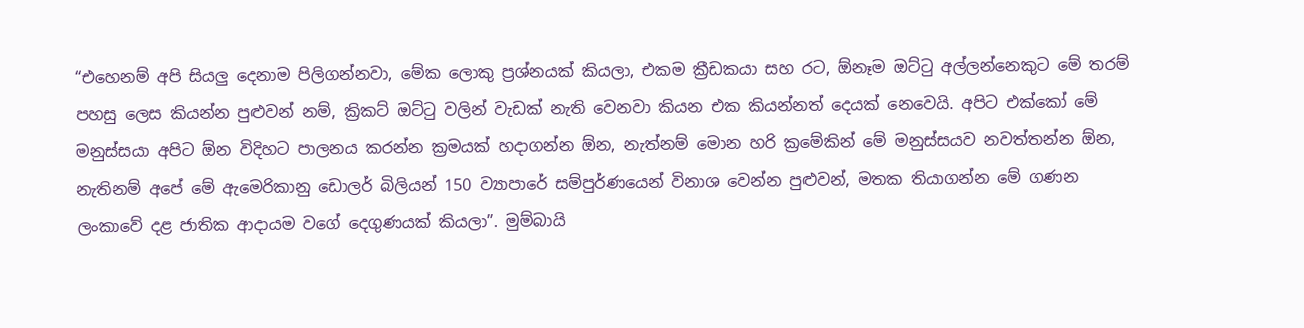“එහෙනම් අපි සියලු දෙනාම පිලිගන්නවා, මේක ලොකු ප්‍රශ්නයක් කියලා, එකම ක්‍රීඩකයා සහ රට, ඕනෑම ඔට්ටු අල්ලන්නෙකුට මේ තරම් පහසු ලෙස කියන්න පුළුවන් නම්, ක්‍රිකට් ඔට්ටු වලින් වැඩක් නැති වෙනවා කියන එක කියන්නත් දෙයක් නෙවෙයි. අපිට එක්කෝ මේ මනුස්සයා අපිට ඕන විදිහට පාලනය කරන්න ක්‍රමයක් හදාගන්න ඕන, නැත්නම් මොන හරි ක්‍රමේකින් මේ මනුස්සයව නවත්තන්න ඕන, නැතිනම් අපේ මේ ඇමෙරිකානු ඩොලර් බිලියන් 150 ව්‍යාපාරේ සම්පුර්ණයෙන් විනාශ වෙන්න පුළුවන්, මතක තියාගන්න මේ ගණන ලංකාවේ දළ ජාතික ආදායම වගේ දෙගුණයක් කියලා”. මුම්බායි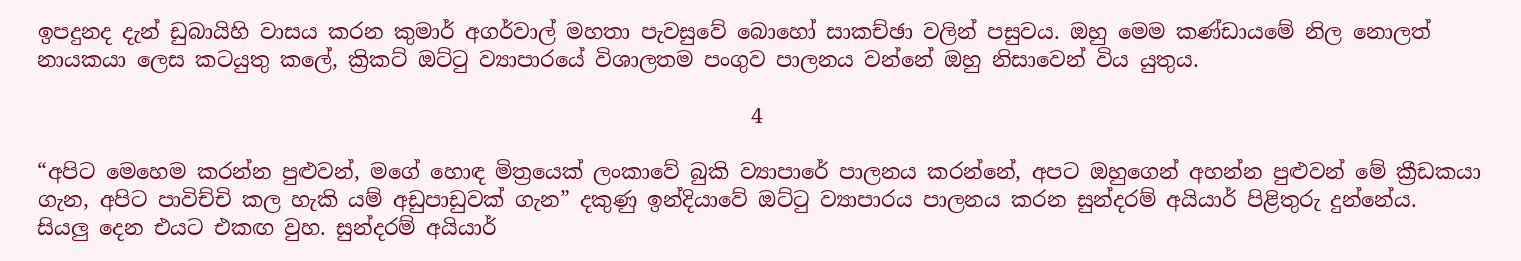ඉපදුනද දැන් ඩුබායිහි වාසය කරන කුමාර් අගර්වාල් මහතා පැවසුවේ බොහෝ සාකච්ඡා වලින් පසුවය. ඔහු මෙම කණ්ඩායමේ නිල නොලත් නායකයා ලෙස කටයුතු කලේ, ක්‍රිකට් ඔට්ටු ව්‍යාපාරයේ විශාලතම පංගුව පාලනය වන්නේ ඔහු නිසාවෙන් විය යුතුය.

                                                                    4

“අපිට මෙහෙම කරන්න පුළුවන්, මගේ හොඳ මිත්‍රයෙක් ලංකාවේ බුකි ව්‍යාපාරේ පාලනය කරන්නේ, අපට ඔහුගෙන් අහන්න පුළුවන් මේ ක්‍රීඩකයා ගැන, අපිට පාවිච්චි කල හැකි යම් අඩුපාඩුවක් ගැන” දකුණු ඉන්දියාවේ ඔට්ටු ව්‍යාපාරය පාලනය කරන සුන්දරම් අයියාර් පිළිතුරු දුන්නේය.
සියලු දෙන එයට එකඟ වුහ. සුන්දරම් අයියාර්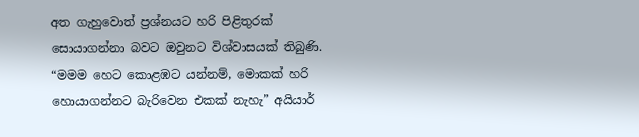අත ගැහුවොත් ප්‍රශ්නයට හරි පිළිතුරක් සොයාගන්නා බවට ඔවුනට විශ්වාසයක් තිබුණි.
“මමම හෙට කොළඹට යන්නම්, මොකක් හරි හොයාගන්නට බැරිවෙන එකක් නැහැ” අයියාර්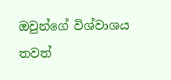ඔවුන්ගේ විශ්වාශය තවත්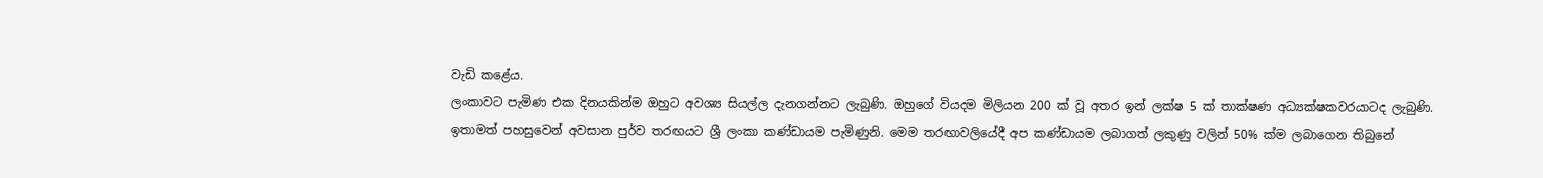වැඩි කළේය.
ලංකාවට පැමිණ එක දිනයකින්ම ඔහුට අවශ්‍ය සියල්ල දැනගන්නට ලැබුණි. ඔහුගේ වියදම මිලියන 200 ක් වූ අතර ඉන් ලක්ෂ 5 ක් තාක්ෂණ අධ්‍යක්ෂකවරයාටද ලැබුණි.
ඉතාමත් පහසුවෙන් අවසාන පුර්ව තරඟයට ශ්‍රී ලංකා කණ්ඩායම පැමිණුනි. මෙම තරඟාවලියේදී අප කණ්ඩායම ලබාගත් ලකුණු වලින් 50% ක්ම ලබාගෙන තිබුනේ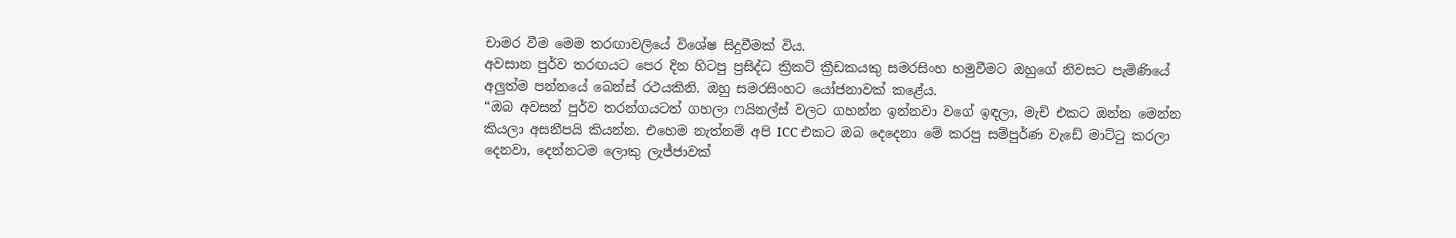චාමර වීම මෙම තරඟාවලියේ විශේෂ සිදුවීමක් විය.
අවසාන පුර්ව තරඟයට පෙර දින හිටපු ප්‍රසිද්ධ ක්‍රිකට් ක්‍රීඩකයකු සමරසිංහ හමුවීමට ඔහුගේ නිවසට පැමිණියේ අලුත්ම පන්නයේ බෙන්ස් රථයකිනි. ඔහු සමරසිංහට යෝජනාවක් කළේය.
“ඔබ අවසන් පුර්ව තරන්ගයටත් ගහලා ෆයිනල්ස් වලට ගහන්න ඉන්නවා වගේ ඉඳලා, මැච් එකට ඔන්න මෙන්න කියලා අසනීපයි කියන්න. එහෙම නැත්නම් අපි ICC එකට ඔබ දෙදෙනා මේ කරපු සම්පුර්ණ වැඩේ මාට්ටු කරලා දෙනවා, දෙන්නටම ලොකු ලැජ්ජාවක්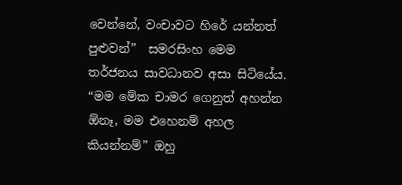වෙන්නේ, වංචාවට හිරේ යන්නත් පුළුවන්”  සමරසිංහ මෙම තර්ජනය සාවධානව අසා සිටියේය.
“මම මේක චාමර ගෙනුත් අහන්න ඕනෑ, මම එහෙනම් අහල කියන්නම්” ඔහු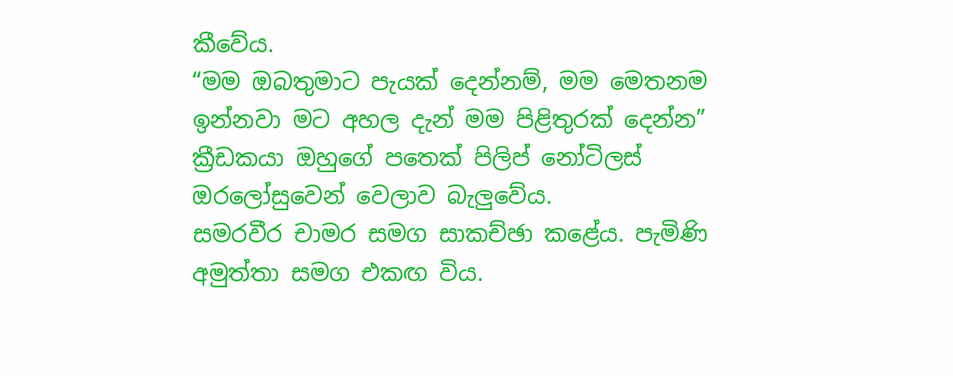කීවේය.
“මම ඔබතුමාට පැයක් දෙන්නම්, මම මෙතනම ඉන්නවා මට අහල දැන් මම පිළිතුරක් දෙන්න” ක්‍රීඩකයා ඔහුගේ පතෙක් පිලිප් නෝටිලස් ඔරලෝසුවෙන් වෙලාව බැලුවේය.
සමරවීර චාමර සමග සාකච්ඡා කළේය. පැමිණි අමුත්තා සමග එකඟ විය.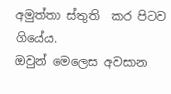අමුත්තා ස්තුති  කර පිටව ගියේය.
ඔවුන් මෙලෙස අවසාන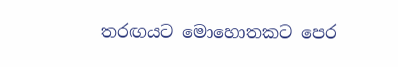තරඟයට මොහොතකට පෙර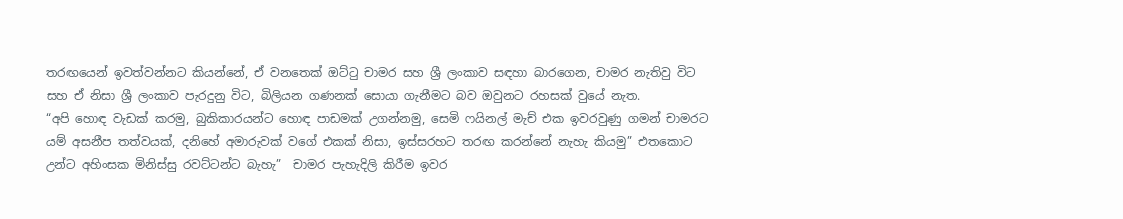තරඟයෙන් ඉවත්වන්නට කියන්නේ, ඒ වනතෙක් ඔට්ටු චාමර සහ ශ්‍රී ලංකාව සඳහා බාරගෙන, චාමර නැතිවු විට සහ ඒ නිසා ශ්‍රී ලංකාව පැරදුනු විට, බිලියන ගණනක් සොයා ගැනීමට බව ඔවුනට රහසක් වුයේ නැත.
“අපි හොඳ වැඩක් කරමු, බුකිකාරයන්ට හොඳ පාඩමක් උගන්නමු, සෙමි ෆයිනල් මැච් එක ඉවරවුණු ගමන් චාමරට යම් අසනීප තත්වයක්, දනිහේ අමාරුවක් වගේ එකක් නිසා, ඉස්සරහට තරඟ කරන්නේ නැහැ කියමු” එතකොට උන්ට අහිංසක මිනිස්සු රවට්ටන්ට බැහැ”  චාමර පැහැදිලි කිරීම ඉවර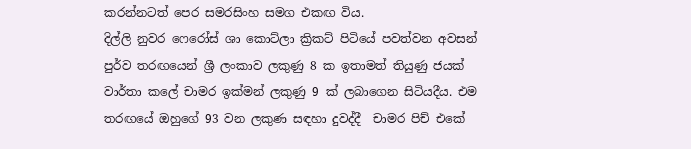කරන්නටත් පෙර සමරසිංහ සමග එකඟ විය.
දිල්ලි නුවර ෆෙරෝස් ශා කොට්ලා ක්‍රිකට් පිටියේ පවත්වන අවසන් පුර්ව තරඟයෙන් ශ්‍රී ලංකාව ලකුණු 8 ක ඉතාමත් තියුණු ජයක් වාර්තා කලේ චාමර ඉක්මන් ලකුණු 9 ක් ලබාගෙන සිටියදීය. එම තරඟයේ ඔහුගේ 93 වන ලකුණ සඳහා දුවද්දී  චාමර පිච් එකේ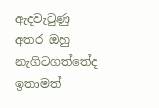ඇදවැටුණු අතර ඔහු නැගිටගත්තේද ඉතාමත්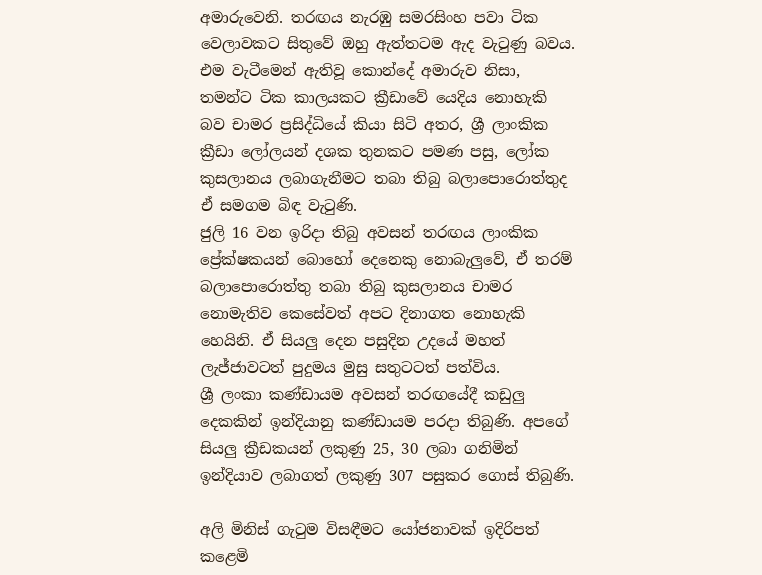අමාරුවෙනි. තරඟය නැරඹු සමරසිංහ පවා ටික වෙලාවකට සිතුවේ ඔහු ඇත්තටම ඇද වැටුණු බවය.
එම වැටීමෙන් ඇතිවූ කොන්දේ අමාරුව නිසා, තමන්ට ටික කාලයකට ක්‍රීඩාවේ යෙදිය නොහැකි බව චාමර ප්‍රසිද්ධියේ කියා සිටි අතර, ශ්‍රී ලාංකික ක්‍රීඩා ලෝලයන් දශක තුනකට පමණ පසු, ලෝක කුසලානය ලබාගැනීමට තබා තිබු බලාපොරොත්තුද ඒ සමගම බිඳ වැටුණි.
ජුලි 16 වන ඉරිදා තිබු අවසන් තරඟය ලාංකික ප්‍රේක්ෂකයන් බොහෝ දෙනෙකු නොබැලුවේ, ඒ තරම් බලාපොරොත්තු තබා තිබු කුසලානය චාමර නොමැතිව කෙසේවත් අපට දිනාගත නොහැකි හෙයිනි. ඒ සියලු දෙන පසුදින උදයේ මහත් ලැජ්ජාවටත් පුදුමය මුසු සතුටටත් පත්විය.
ශ්‍රී ලංකා කණ්ඩායම අවසන් තරඟයේදී කඩුලු දෙකකින් ඉන්දියානු කණ්ඩායම පරදා තිබුණි. අපගේ සියලු ක්‍රීඩකයන් ලකුණු 25, 30 ලබා ගනිමින් ඉන්දියාව ලබාගත් ලකුණු 307 පසුකර ගොස් තිබුණි.

අලි මිනිස් ගැටුම විසඳීමට යෝජනාවක් ඉදිරිපත් කළෙමි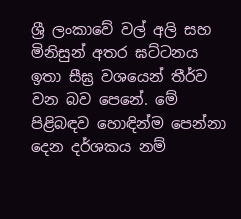ශ්‍රී ලංකාවේ වල් අලි සහ මිනිසුන් අතර ඝට්ටනය ඉතා සීඝ්‍ර වශයෙන් තීර්ව වන බව පෙනේ. මේ පිළිබඳව හොඳින්ම පෙන්නා දෙන දර්ශකය නම්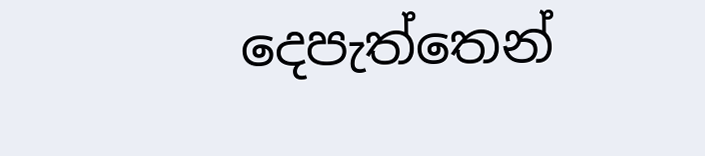දෙපැත්තෙන්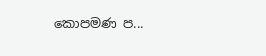කොපමණ ප...